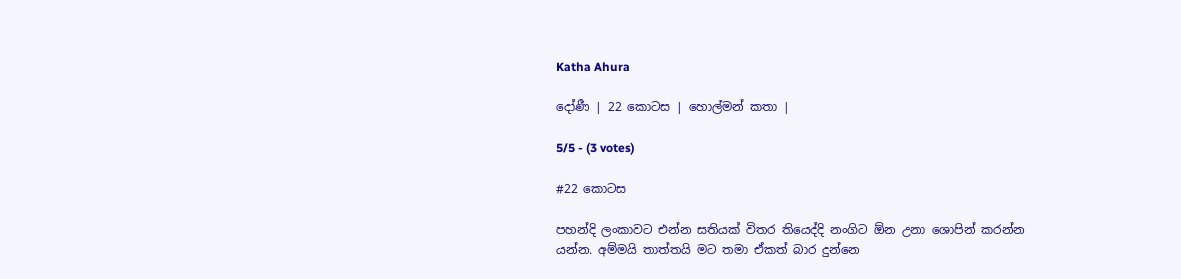Katha Ahura

දෝණී | 22 කොටස | හොල්මන් කතා |

5/5 - (3 votes)

#22 කොටස

පහන්දි ලංකාවට එන්න සතියක් විතර තියෙද්දි නංගිට ඕන උනා ශොපින් කරන්න යන්න. අම්මයි තාත්තයි මට තමා ඒකත් බාර දුන්නෙ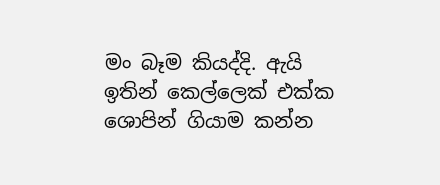මං බෑම කියද්දි. ඇයි ඉතින් කෙල්ලෙක් එක්ක ශොපින් ගියාම කන්න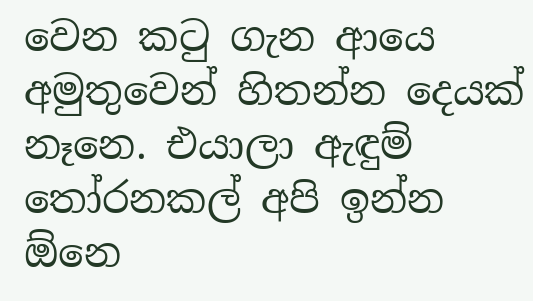වෙන කටු ගැන ආයෙ අමුතුවෙන් හිතන්න දෙයක් නෑනෙ. එයාලා ඇඳුම් තෝරනකල් අපි ඉන්න ඕනෙ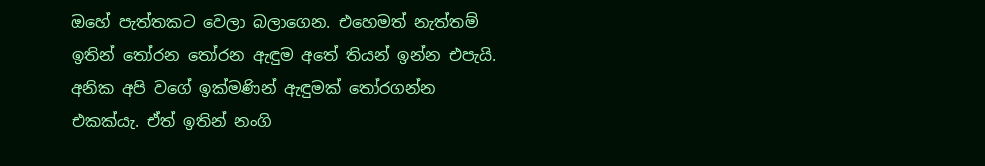ඔහේ පැත්තකට වෙලා බලාගෙන. එහෙමත් නැත්තම් ඉතින් තෝරන තෝරන ඇඳුම අතේ තියන් ඉන්න එපැයි. අනික අපි වගේ ඉක්මණින් ඇඳුමක් තෝරගන්න එකක්යැ. ඒත් ඉතින් නංගි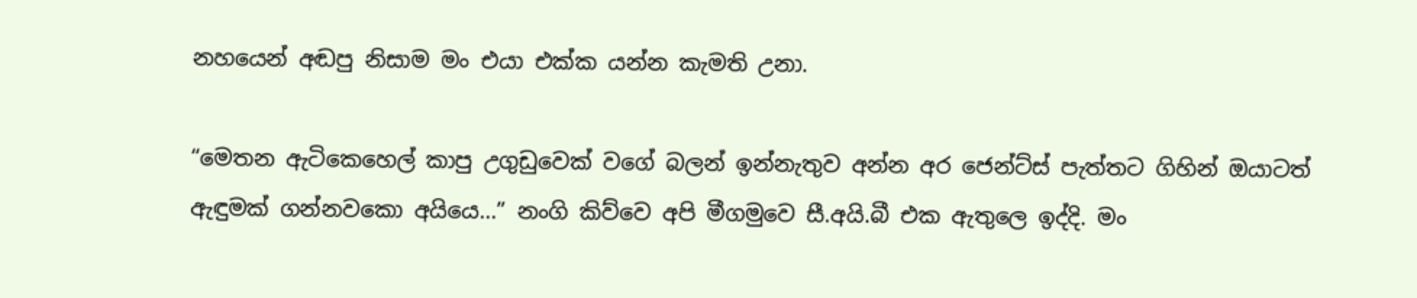නහයෙන් අඬපු නිසාම මං එයා එක්ක යන්න කැමති උනා.

“මෙතන ඇටිකෙහෙල් කාපු උගුඩුවෙක් වගේ බලන් ඉන්නැතුව අන්න අර ජෙන්ට්ස් පැත්තට ගිහින් ඔයාටත් ඇඳුමක් ගන්නවකො අයියෙ…” නංගි කිව්වෙ අපි මීගමුවෙ සී.අයි.බී එක ඇතුලෙ ඉද්දි. මං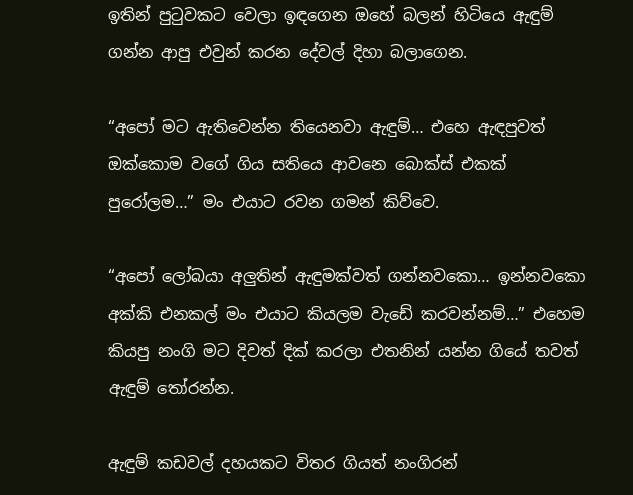ඉතින් පුටුවකට වෙලා ඉඳගෙන ඔහේ බලන් හිටියෙ ඇඳුම් ගන්න ආපු එවුන් කරන දේවල් දිහා බලාගෙන.

“අපෝ මට ඇතිවෙන්න තියෙනවා ඇඳුම්… එහෙ ඇඳපුවත් ඔක්කොම වගේ ගිය සතියෙ ආවනෙ බොක්ස් එකක් පුරෝලම…” මං එයාට රවන ගමන් කිව්වෙ.

“අපෝ ලෝබයා අලුතින් ඇඳුමක්වත් ගන්නවකො… ඉන්නවකො අක්කි එනකල් මං එයාට කියලම වැඩේ කරවන්නම්…” එහෙම කියපු නංගි මට දිවත් දික් කරලා එතනින් යන්න ගියේ තවත් ඇඳුම් තෝරන්න.

ඇඳුම් කඩවල් දහයකට විතර ගියත් නංගිරන්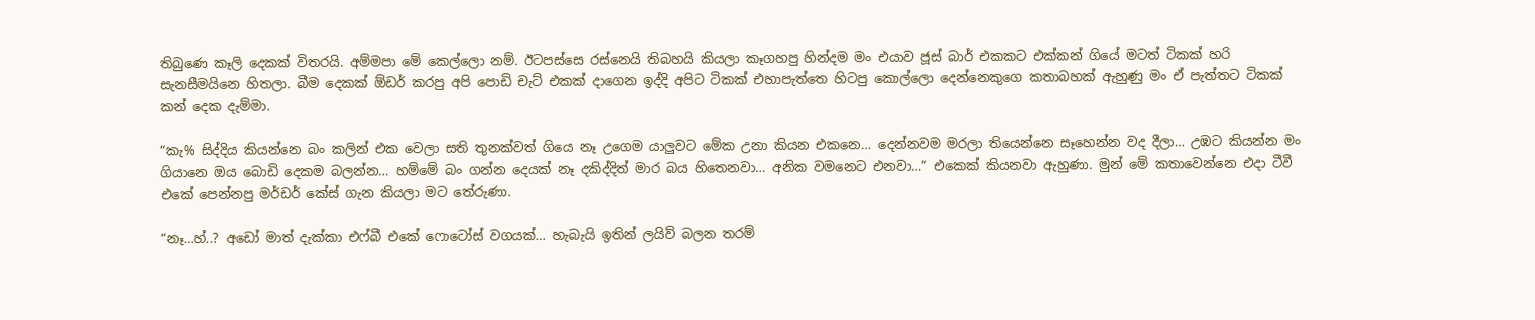තිබුණෙ කෑලි දෙකක් විතරයි. අම්මපා මේ කෙල්ලො නම්. ඊටපස්සෙ රස්නෙයි තිබහයි කියලා කෑගහපු හින්දම මං එයාව ජූස් බාර් එකකට එක්කන් ගියේ මටත් ටිකක් හරි සැනසීමයිනෙ හිතලා. බීම දෙකක් ඕඩර් කරපු අපි පොඩි චැට් එකක් දාගෙන ඉද්දි අපිට ටිකක් එහාපැත්තෙ හිටපු කොල්ලො දෙන්නෙකුගෙ කතාබහක් ඇහුණු මං ඒ පැත්තට ටිකක් කන් දෙක දැම්මා.

“කැ% සිද්දිය කියන්නෙ බං කලින් එක වෙලා සති තුනක්වත් ගියෙ නෑ උගෙම යාලුවට මේක උනා කියන එකනෙ… දෙන්නවම මරලා තියෙන්නෙ සෑහෙන්න වද දීලා… උඹට කියන්න මං ගියානෙ ඔය බොඩි දෙකම බලන්න… හම්මේ බං ගන්න දෙයක් නෑ දකිද්දිත් මාර බය හිතෙනවා… අනික වමනෙට එනවා…” එකෙක් කියනවා ඇහුණා. මුන් මේ කතාවෙන්නෙ එදා ටීවී එකේ පෙන්නපු මර්ඩර් කේස් ගැන කියලා මට තේරුණා.

“නෑ…හ්..? අඩෝ මාත් දැක්කා එෆ්බී එකේ ෆොටෝස් වගයක්… හැබැයි ඉතින් ලයිව් බලන තරම්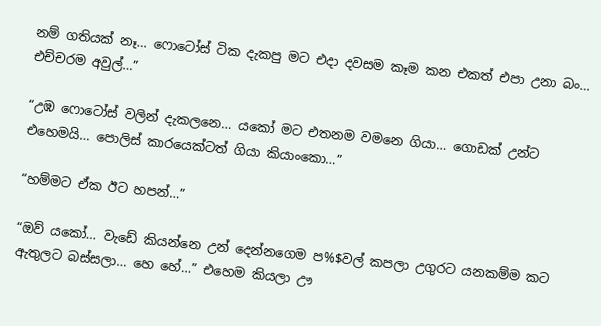නම් ගතියක් නෑ… ෆොටෝස් ටික දැකපු මට එදා දවසම කෑම කන එකත් එපා උනා බං… එච්චරම අවුල්…”

“උඹ ෆොටෝස් වලින් දැකලනෙ… යකෝ මට එතනම වමනෙ ගියා… ගොඩක් උන්ට එහෙමයි… පොලිස් කාරයෙක්ටත් ගියා කියාංකො…”

“හම්මට ඒක ඊට හපන්…”

“ඔව් යකෝ… වැඩේ කියන්නෙ උන් දෙන්නගෙම ප%$වල් කපලා උගුරට යනකම්ම කට ඇතුලට බස්සලා… හෙ හේ…” එහෙම කියලා ඌ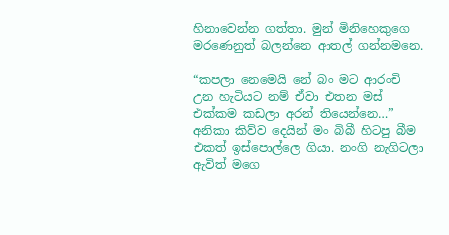හිනාවෙන්න ගත්තා. මුන් මිනිහෙකුගෙ මරණෙනුත් බලන්නෙ ආතල් ගන්නමනෙ.

“කපලා නෙමෙයි නේ බං මට ආරංචි උන හැටියට නම් ඒවා එතන මස් එක්කම කඩලා අරන් තියෙන්නෙ…” අනිකා කිව්ව දෙයින් මං බිබී හිටපු බීම එකත් ඉස්පොල්ලෙ ගියා. නංගි නැගිටලා ඇවිත් මගෙ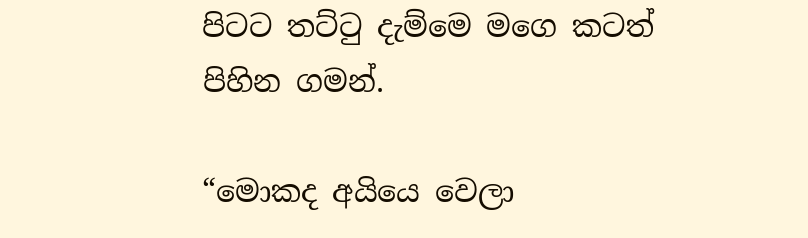පිටට තට්ටු දැම්මෙ මගෙ කටත් පිහින ගමන්.

“මොකද අයියෙ වෙලා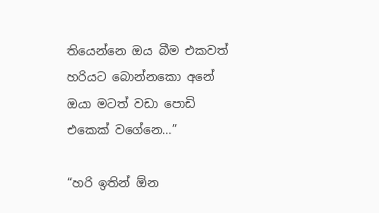තියෙන්නෙ ඔය බීම එකවත් හ‍රියට බොන්නකො අනේ ඔයා මටත් වඩා පොඩි එකෙක් වගේනෙ…”

“හරි ඉතින් ඕන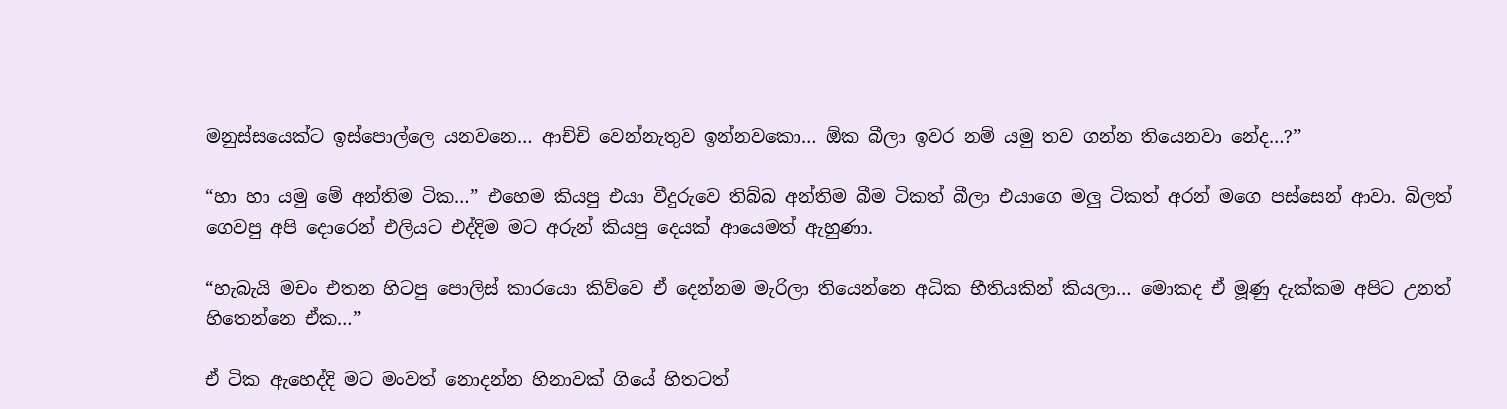මනුස්සයෙක්ට ඉස්පොල්ලෙ යනවනෙ… ආච්චි වෙන්නැතුව ඉන්නවකො… ඕක බීලා ඉවර නම් යමු තව ගන්න තියෙනවා නේද…?”

“හා හා යමු මේ අන්තිම ටික…” එහෙම කියපු එයා වීදුරුවෙ තිබ්බ අන්තිම බීම ටිකත් බීලා එයාගෙ මලු ටිකත් අරන් මගෙ පස්සෙන් ආවා. බිලත් ගෙවපු අපි දොරෙන් එලියට එද්දිම මට අරුන් කියපු දෙයක් ආයෙමත් ඇහුණා.

“හැබැයි මචං එතන හිටපු පොලිස් කාරයො කිව්වෙ ඒ දෙන්නම මැරිලා තියෙන්නෙ අධික භීතියකින් කියලා… මොකද ඒ මූණු දැක්කම අපිට උනත් හිතෙන්නෙ ඒක…”

ඒ ටික ඇහෙද්දි මට මංවත් නොදන්න හිනාවක් ගියේ හිතටත්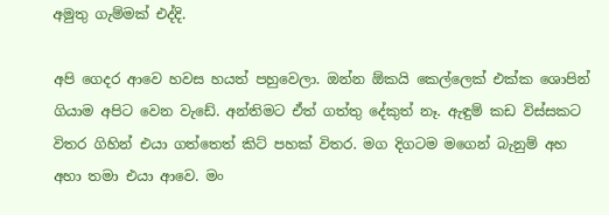අමුතු ගැම්මක් එද්දි.

අපි ගෙදර ආවෙ හවස හයත් පහුවෙලා. ඔන්න ඕකයි කෙල්ලෙක් එක්ක ශොපින් ගියාම අපිට වෙන වැඩේ. අන්තිමට ඒත් ගත්තු දේකුත් නෑ. ඇඳුම් කඩ විස්සකට විතර ගිහින් එයා ගත්තෙත් කිට් පහක් විතර. මග දිගටම මගෙන් බැනුම් අහ අහා තමා එයා ආවෙ. මං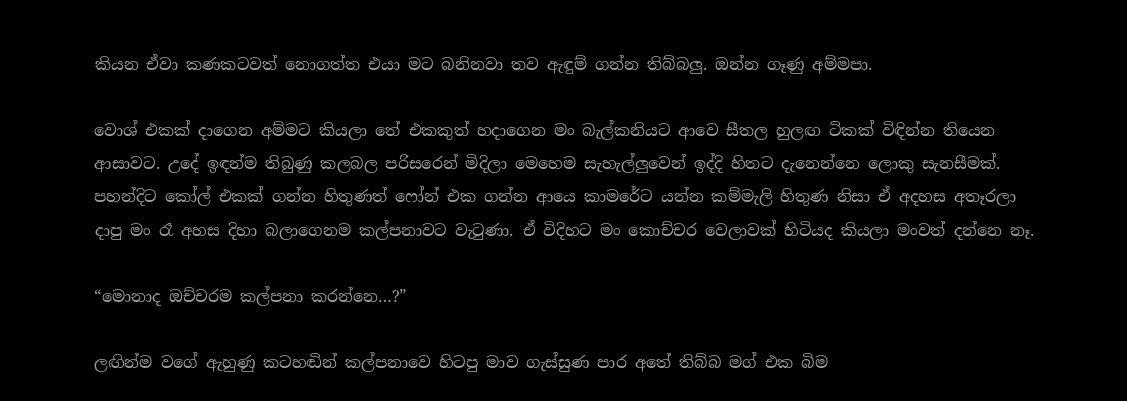කියන ඒවා කණකටවත් නොගත්ත එයා මට බනිනවා තව ඇඳුම් ගන්න තිබ්බලු. ඔන්න ගෑණු අම්මපා.

වොශ් එකක් දාගෙන අම්මට කියලා තේ එකකුත් හදාගෙන මං බැල්කනියට ආවෙ සීතල හුලඟ ටිකක් විඳින්න තියෙන ආසාවට. උදේ ඉඳන්ම තිබුණු කලබල පරිසරෙන් මිදිලා මෙහෙම සැහැල්ලුවෙන් ඉද්දි හිතට දැනෙන්නෙ ලොකු සැනසීමක්. පහන්දිට කෝල් එකක් ගන්න හිතුණත් ෆෝන් එක ගන්න ආයෙ කාමරේට යන්න කම්මැලි හිතුණ නිසා ඒ අදහස අතෑරලා දාපු මං රෑ අහස දිහා බලාගෙනම කල්පනාවට වැටුණා. ඒ විදිහට මං කොච්චර වෙලාවක් හිටියද කියලා මංවත් දන්නෙ නෑ.

“මොනාද ඔච්චරම කල්පනා කරන්නෙ…?”

ලඟින්ම වගේ ඇහුණු කටහඬින් කල්පනාවෙ හිටපු මාව ගැස්සුණ පාර අතේ තිබ්බ මග් එක බිම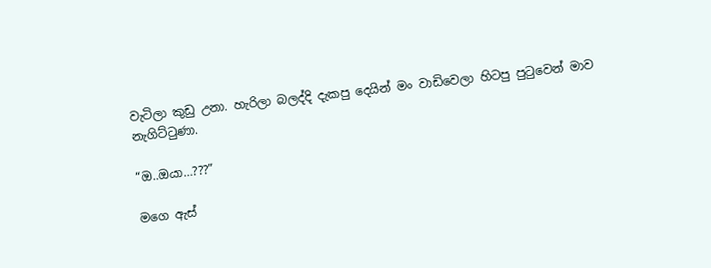වැටිලා කුඩු උනා. හැරිලා බලද්දි දැකපු දෙයින් මං වාඩිවෙලා හිටපු පුටුවෙන් මාව නැගිට්ටුණා.

“ඔ..ඔයා…???”

මගෙ ඇස්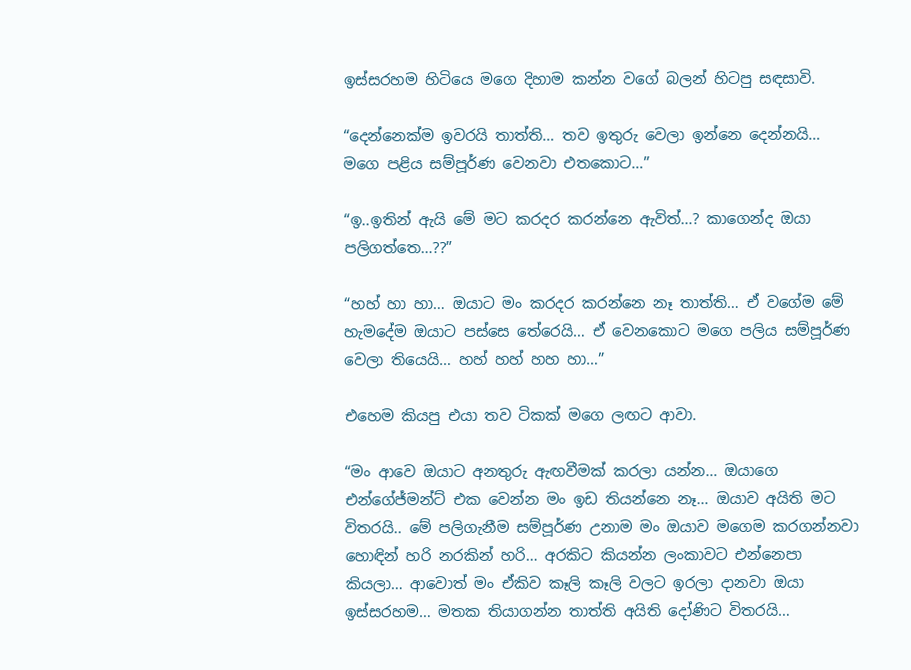ඉස්සරහම හිටියෙ මගෙ දිහාම කන්න වගේ බලන් හිටපු සඳසාවි.

“දෙන්නෙක්ම ඉවරයි තාත්ති… තව ඉතුරු වෙලා ඉන්නෙ දෙන්නයි… මගෙ පළිය සම්පූර්ණ වෙනවා එතකොට…”

“ඉ..ඉතින් ඇයි මේ මට කරදර කරන්නෙ ඇවිත්…? කාගෙන්ද ඔයා පලිගත්තෙ…??”

“හහ් හා හා… ඔයාට මං කරදර කරන්නෙ නෑ තාත්ති… ඒ වගේම මේ හැමදේම ඔයාට පස්සෙ තේරෙයි… ඒ වෙනකොට මගෙ පලිය සම්පූර්ණ වෙලා තියෙයි… හහ් හහ් හහ හා…”

එහෙම කියපු එයා තව ටිකක් මගෙ ලඟට ආවා.

“මං ආවෙ ඔයාට අනතුරු ඇඟවීමක් කරලා යන්න… ඔයාගෙ එන්ගේජ්මන්ට් එක වෙන්න මං ඉඩ තියන්නෙ නෑ… ඔයාව අයිති මට විතරයි.. මේ පලිගැනීම සම්පූර්ණ උනාම මං ඔයාව මගෙම කරගන්නවා හොඳින් හරි නරකින් හරි… අරකිට කියන්න ලංකාවට එන්නෙපා කියලා… ආවොත් මං ඒකිව කෑලි කෑලි වලට ඉරලා දානවා ඔයා ඉස්සරහම… මතක තියාගන්න තාත්ති අයිති දෝණිට විතරයි…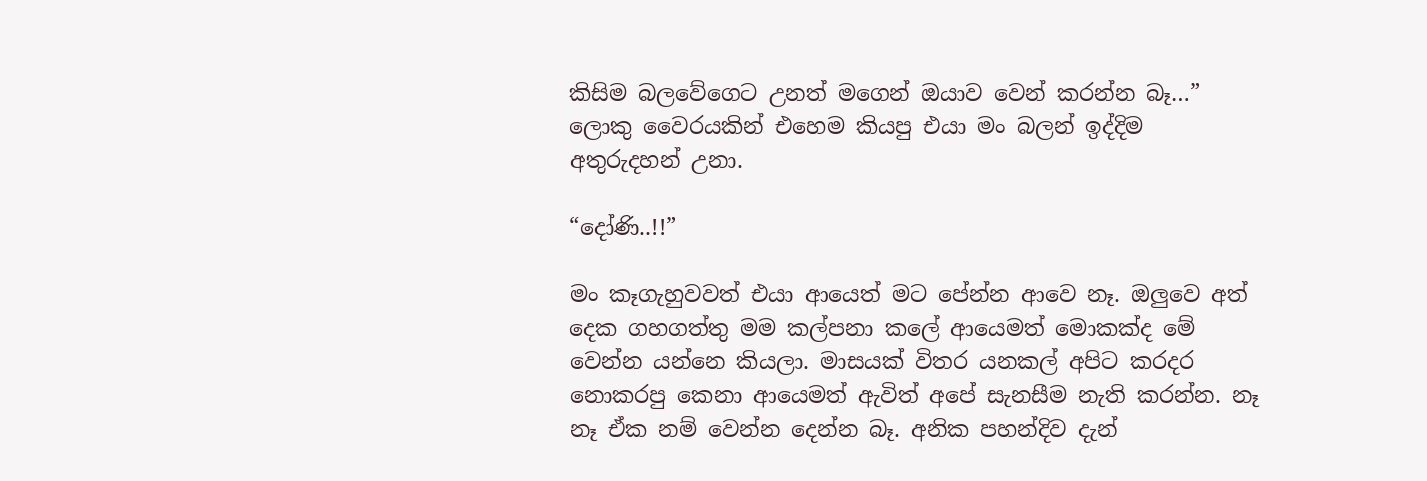කිසිම බලවේගෙට උනත් මගෙන් ඔයාව වෙන් කරන්න බෑ…” ලොකු වෛරයකින් එහෙම කියපු එයා මං බලන් ඉද්දිම අතුරුදහන් උනා.

“දෝණි..!!”

මං කෑගැහුවවත් එයා ආයෙත් මට පේන්න ආවෙ නෑ. ඔලුවෙ අත් දෙක ගහගත්තු මම කල්පනා කලේ ආයෙමත් මොකක්ද මේ වෙන්න යන්නෙ කියලා. මාසයක් විතර යනකල් අපිට කරදර නොකරපු කෙනා ආයෙමත් ඇවිත් අපේ සැනසීම නැති කරන්න. නෑ නෑ ඒක නම් වෙන්න දෙන්න බෑ. අනික පහන්දිව දැන්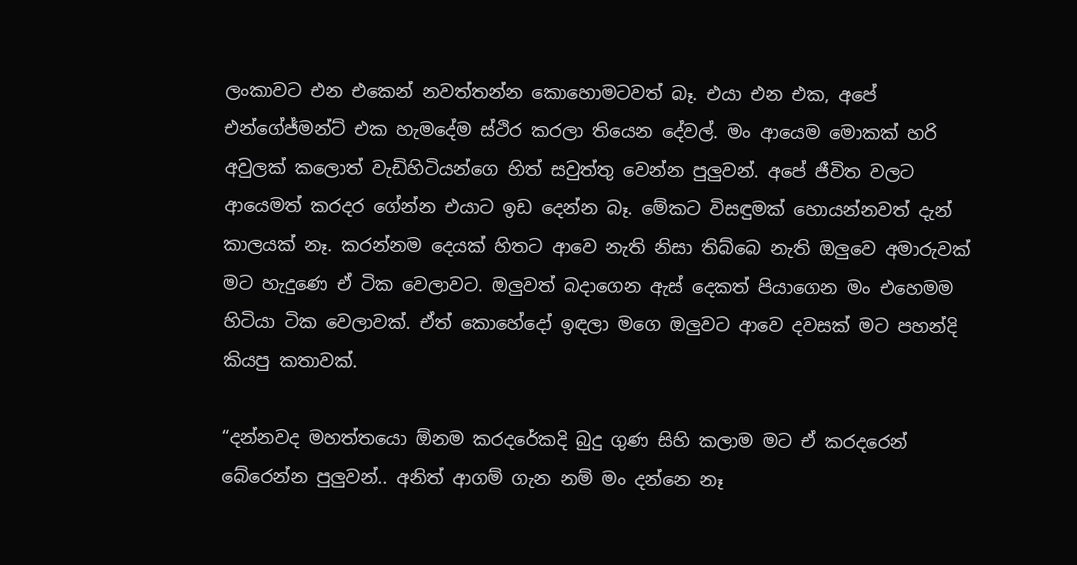ලංකාවට එන එකෙන් නවත්තන්න කොහොමටවත් බෑ. එයා එන එක, අපේ එන්ගේජ්මන්ට් එක හැමදේම ස්ථිර කරලා තියෙන දේවල්. මං ආයෙම මොකක් හරි අවුලක් කලොත් වැඩිහිටියන්ගෙ හිත් සවුත්තු වෙන්න පුලුවන්. අපේ ජීවිත වලට ආයෙමත් කරදර ගේන්න එයාට ඉඩ දෙන්න බෑ. මේකට විසඳුමක් හොයන්නවත් දැන් කාලයක් නෑ. කරන්නම දෙයක් හිතට ආවෙ නැති නිසා තිබ්බෙ නැති ඔලුවෙ අමාරුවක් මට හැදුණෙ ඒ ටික වෙලාවට. ඔලුවත් බදාගෙන ඇස් දෙකත් පියාගෙන මං එහෙමම හිටියා ටික වෙලාවක්. ඒත් කොහේදෝ ඉඳලා මගෙ ඔලුවට ආවෙ දවසක් මට පහන්දි කියපු කතාවක්.

“දන්නවද මහත්තයො ඕනම කරදරේකදි බුදු ගුණ සිහි කලාම මට ඒ කරදරෙන් බේරෙන්න පුලුවන්.. අනිත් ආගම් ගැන නම් මං දන්නෙ නෑ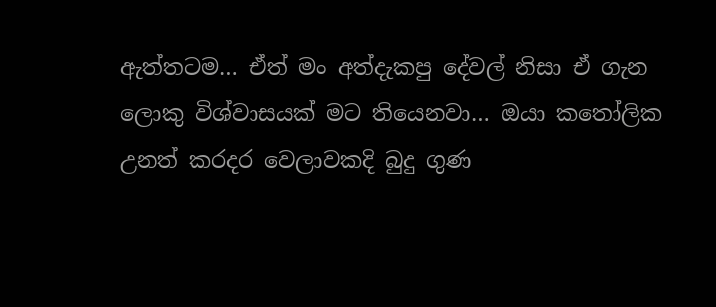ඇත්තටම… ඒත් මං අත්දැකපු දේවල් නිසා ඒ ගැන ලොකු විශ්වාසයක් මට තියෙනවා… ඔයා කතෝලික උනත් කරදර වෙලාවකදි බුදු ගුණ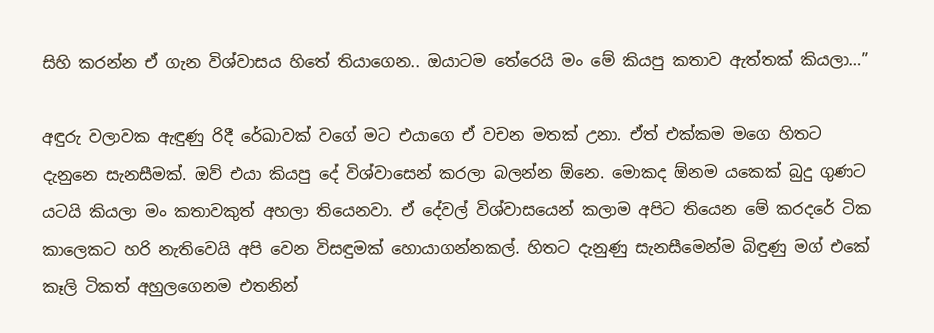සිහි කරන්න ඒ ගැන විශ්වාසය හිතේ තියාගෙන.. ඔයාටම තේරෙයි මං මේ කියපු කතාව ඇත්තක් කියලා…”

අඳුරු වලාවක ඇඳුණු රිදී රේඛාවක් වගේ මට එයාගෙ ඒ වචන මතක් උනා. ඒත් එක්කම මගෙ හිතට දැනුනෙ සැනසීමක්. ඔව් එයා කියපු දේ විශ්වාසෙන් කරලා බලන්න ඕනෙ. මොකද ඕනම යකෙක් බුදු ගුණට යටයි කියලා මං කතාවකුත් අහලා තියෙනවා. ඒ දේවල් විශ්වාසයෙන් කලාම අපිට තියෙන මේ කරදරේ ටික කාලෙකට හරි නැතිවෙයි අපි වෙන විසඳුමක් හොයාගන්නකල්. හිතට දැනුණු සැනසීමෙන්ම බිඳුණු මග් එකේ කෑලි ටිකත් අහුලගෙනම එතනින්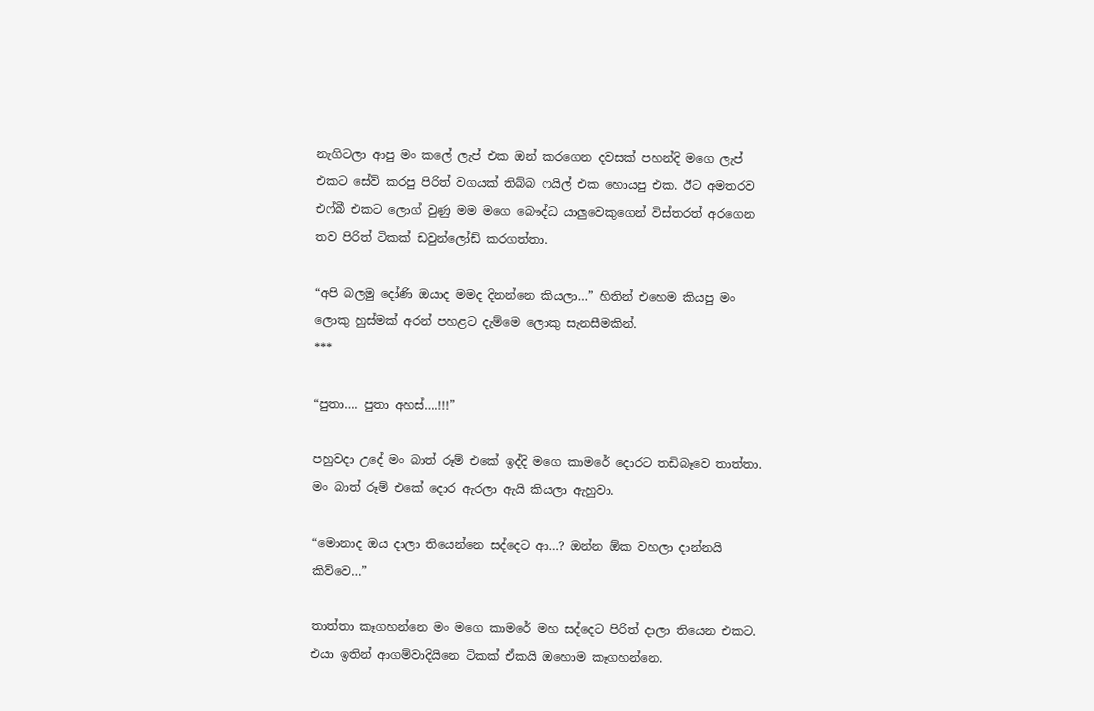නැගිටලා ආපු මං කලේ ලැප් එක ඔන් කරගෙන දවසක් පහන්දි මගෙ ලැප් එකට සේව් කරපු පිරිත් වගයක් තිබ්බ ෆයිල් එක හොයපු එක. ඊට අමතරව එෆ්බී එකට ලොග් වුණු මම මගෙ බෞද්ධ යාලුවෙකුගෙන් විස්තරත් අරගෙන තව පිරිත් ටිකක් ඩවුන්ලෝඩ් කරගත්තා.

“අපි බලමු දෝණි ඔයාද මමද දිනන්නෙ කියලා…” හිතින් එහෙම කියපු මං ලොකු හුස්මක් අරන් පහළට දැම්මෙ ලොකු සැනසීමකින්.
***

“පුතා…. පුතා අහස්….!!!”

පහුවදා උදේ මං බාත් රූම් එකේ ඉද්දි මගෙ කාමරේ දොරට තඩිබෑවෙ තාත්තා. මං බාත් රූම් එකේ දොර ඇරලා ඇයි කියලා ඇහුවා.

“මොනාද ඔය දාලා තියෙන්නෙ සද්දෙට ආ…? ඔන්න ඕක වහලා දාන්නයි කිව්වෙ…”

තාත්තා කෑගහන්නෙ මං මගෙ කාමරේ මහ සද්දෙට පිරිත් දාලා තියෙන එකට. එයා ඉතින් ආගම්වාදියිනෙ ටිකක් ඒකයි ඔහොම කෑගහන්නෙ.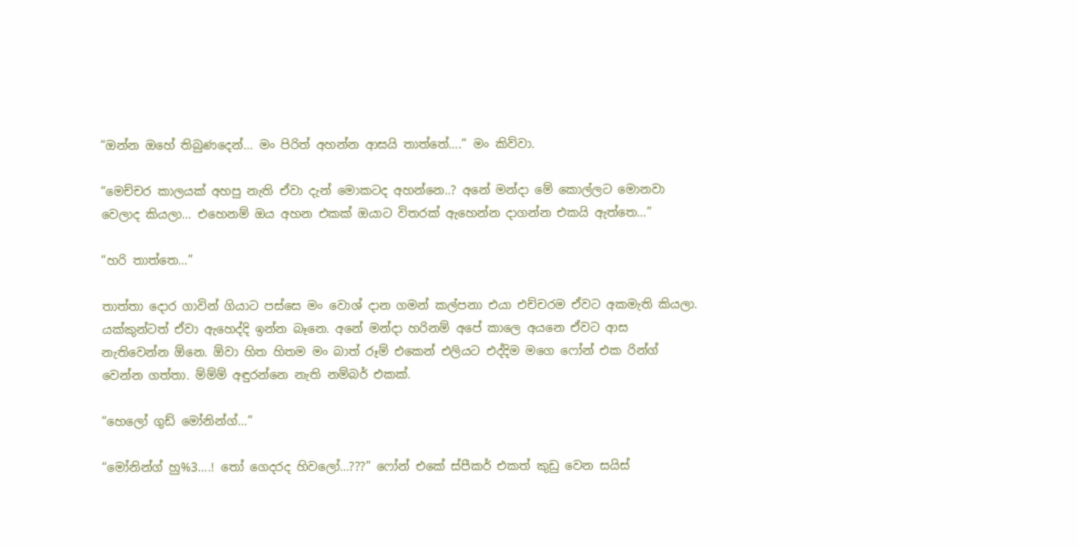“ඔන්න ඔහේ තිබුණදෙන්… මං පිරිත් අහන්න ආසයි තාත්තේ….” මං කිව්වා.

“මෙච්චර කාලයක් අහපු නැති ඒවා දැන් මොකටද අහන්නෙ..? අනේ මන්දා මේ කොල්ලට මොනවා වෙලාද කියලා… එහෙනම් ඔය අහන එකක් ඔයාට විතරක් ඇහෙන්න දාගන්න එකයි ඇත්තෙ…”

“හරි තාත්තෙ…”

තාත්තා දොර ගාවින් ගියාට පස්සෙ මං වොශ් දාන ගමන් කල්පනා එයා එච්චරම ඒවට අකමැති කියලා. යක්කුන්ටත් ඒවා ඇහෙද්දි ඉන්න බෑනෙ. අනේ මන්දා හරිනම් අපේ කාලෙ අයනෙ ඒවට ආස නැතිවෙන්න ඕනෙ. ඕවා හිත හිතම මං බාත් රූම් එකෙන් එලියට එද්දිම මගෙ ෆෝන් එක රින්ග් වෙන්න ගත්තා. ම්ම්ම් අඳුරන්නෙ නැති නම්බර් එකක්.

“හෙලෝ ගුඩ් මෝනින්ග්…”

“මෝනින්ග් හු%3….! තෝ ගෙදරද හිවලෝ…???” ෆෝන් එකේ ස්පීකර් එකත් කුඩු වෙන සයිස්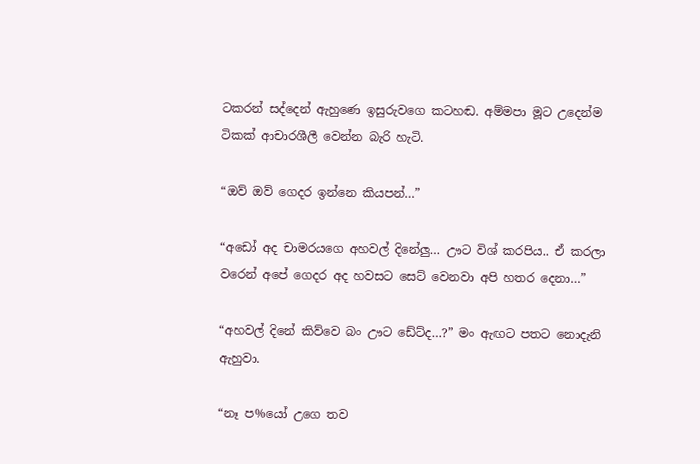ටකරන් සද්දෙන් ඇහුණෙ ඉසුරුවගෙ කටහඬ. අම්මපා මූට උදෙන්ම ටිකක් ආචාරශීලී වෙන්න බැරි හැටි.

“ඔව් ඔව් ගෙදර ඉන්නෙ කියපන්…”

“අඩෝ අද චාමරයගෙ අහවල් දිනේලු… ඌට විශ් කරපිය.. ඒ කරලා වරෙන් අපේ ගෙදර අද හවසට සෙට් වෙනවා අපි හතර දෙනා…”

“අහවල් දිනේ කිව්වෙ බං ඌට ඩේට්ද…?” මං ඇඟට පතට නොදැනි ඇහුවා.

“නෑ ප%යෝ උගෙ තව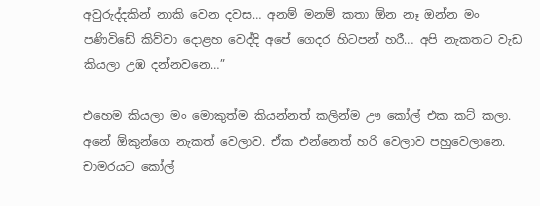අවුරුද්දකින් නාකි වෙන දවස… අනම් මනම් කතා ඕන නෑ ඔන්න මං පණිවිඩේ කිව්වා දොළහ වෙද්දි අපේ ගෙදර හිටපන් හරී… අපි නැකතට වැඩ කියලා උඹ දන්නවනෙ…”

එහෙම කියලා මං මොකුත්ම කියන්නත් කලින්ම ඌ කෝල් එක කට් කලා. අනේ ඕකුන්ගෙ නැකත් වෙලාව. ඒක එන්නෙත් හරි වෙලාව පහුවෙලානෙ. චාමරයට කෝල්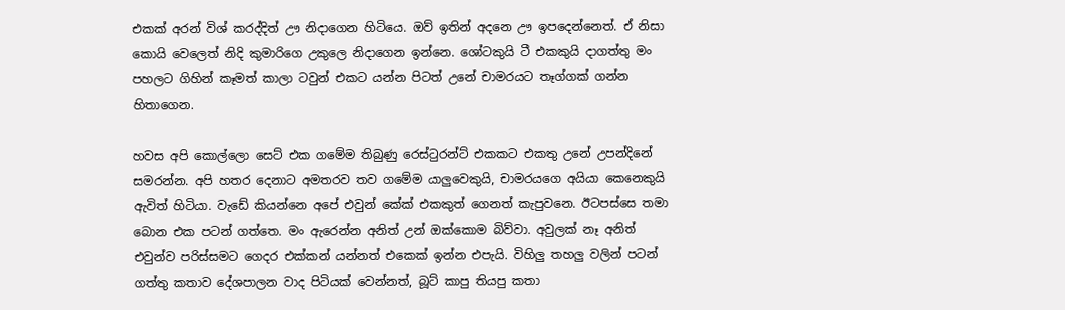එකක් අරන් විශ් කරද්දිත් ඌ නිදාගෙන හිටියෙ. ඔව් ඉතින් අදනෙ ඌ ඉපදෙන්නෙත්. ඒ නිසා කොයි වෙලෙත් නිදි කුමාරිගෙ උකුලෙ නිදාගෙන ඉන්නෙ. ශෝටකුයි ටී එකකුයි දාගත්තු මං පහලට ගිහින් කෑමත් කාලා ටවුන් එකට යන්න පිටත් උනේ චාමරයට තෑග්ගක් ගන්න හිතාගෙන.

හවස අපි කොල්ලො සෙට් එක ගමේම තිබුණු රෙස්ටුරන්ට් එකකට එකතු උනේ උපන්දිනේ සමරන්න. අපි හතර දෙනාට අමතරව තව ගමේම ‍යාලුවෙකුයි, චාමරයගෙ අයියා කෙනෙකුයි ඇවිත් හිටියා. වැඩේ කියන්නෙ අපේ එවුන් කේක් එකකුත් ගෙනත් කැපුවනෙ. ඊටපස්සෙ තමා බොන එක පටන් ගත්තෙ. මං ඇරෙන්න අනිත් උන් ඔක්කොම බිව්වා. අවුලක් නෑ අනිත් එවුන්ව පරිස්සමට ගෙදර එක්කන් යන්නත් එකෙක් ඉන්න එපැයි. විහිලු තහලු වලින් පටන් ගත්තු කතාව දේශපාලන වාද පිටියක් වෙන්නත්, බූට් කාපු තියපු කතා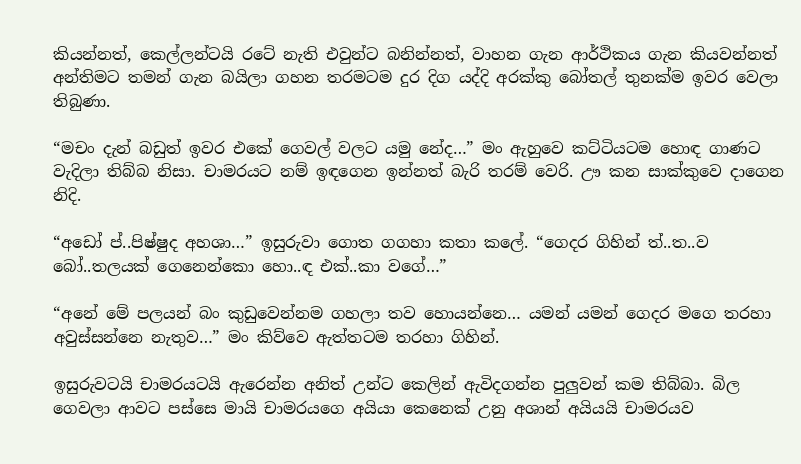කියන්නත්, කෙල්ලන්ටයි රටේ නැති එවුන්ට බනින්නත්, වාහන ගැන ආර්ථිකය ගැන කියවන්නත් අන්තිමට තමන් ගැන බයිලා ගහන තරමටම දුර දිග යද්දි අරක්කු බෝතල් තුනක්ම ඉවර වෙලා තිබුණා.

“මචං දැන් බඩුත් ඉවර එකේ ගෙවල් වලට යමු නේද…” මං ඇහුවෙ කට්ටියටම හොඳ ගාණට වැදිලා තිබ්බ නිසා. චාමරයට නම් ඉඳගෙන ඉන්නත් බැරි තරම් වෙරි. ඌ කන සාක්කුවෙ දාගෙන නිදි.

“අඩෝ ප්..පිෂ්ෂුද අහශා…” ඉසුරුවා ගොත ගගහා කතා කලේ. “ගෙදර ගිහින් ත්..ත..ව බෝ..තලයක් ගෙනෙන්කො හො..ඳ එක්..කා වගේ…”

“අනේ මේ පලයන් බං කුඩුවෙන්නම ගහලා තව හොයන්නෙ… යමන් යමන් ගෙදර මගෙ තරහා අවුස්සන්නෙ නැතුව…” මං කිව්වෙ ඇත්තටම තරහා ගිහින්.

ඉසුරුවටයි චාමරයටයි ඇරෙන්න අනිත් උන්ට කෙලින් ඇවිදගන්න පුලුවන් කම තිබ්බා. බිල ගෙවලා ආවට පස්සෙ මායි චාමරයගෙ අයියා කෙනෙක් උනු අශාන් අයියයි චාමරයව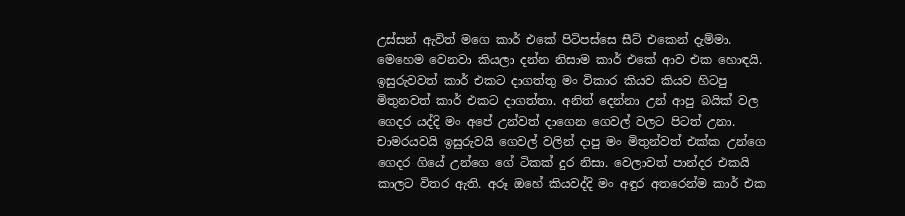උස්සන් ඇවිත් මගෙ කාර් එකේ පිටිපස්සෙ සීට් එකෙන් දැම්මා. මෙහෙම වෙනවා කියලා දන්න නිසාම කාර් එකේ ආව එක හොඳයි. ඉසුරුවවත් කාර් එකට දාගත්තු මං විකාර කියව කියව හිටපු මිතුනවත් කාර් එකට දාගත්තා. අනිත් දෙන්නා උන් ආපු බයික් වල ගෙදර යද්දි මං අපේ උන්වත් දාගෙන ගෙවල් වලට පිටත් උනා. චාමරයවයි ඉසුරුවයි ගෙවල් වලින් දාපු මං මිතුන්වත් එක්ක උන්ගෙ ගෙදර ගියේ උන්ගෙ ගේ ටිකක් දුර නිසා. වෙලාවත් පාන්දර එකයි කාලට විතර ඇති. අරූ ඔහේ කියවද්දි මං අඳුර අතරෙන්ම කාර් එක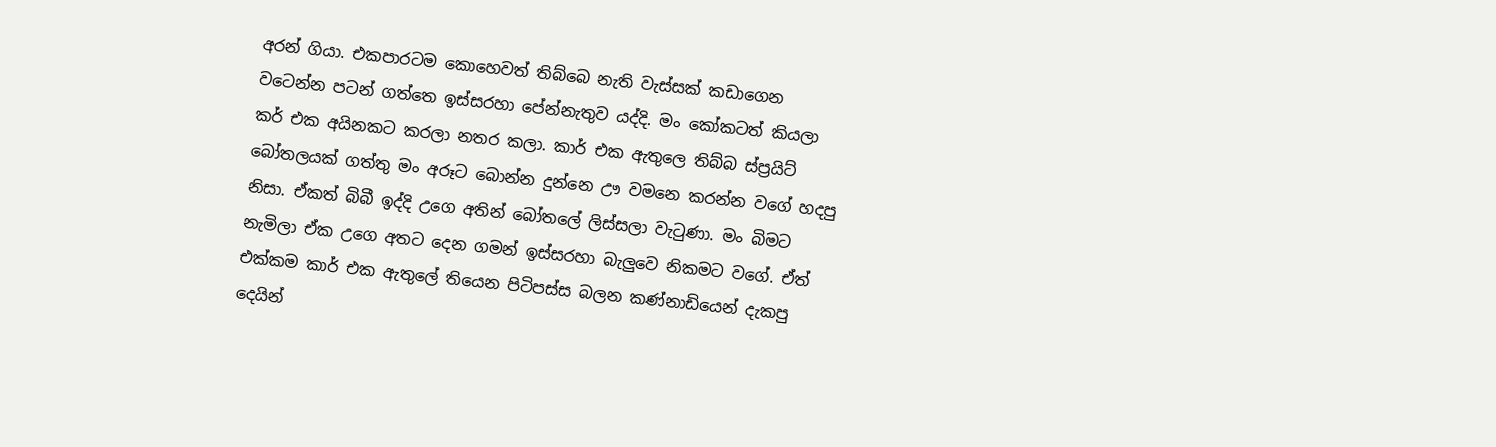අරන් ගියා. එකපාරටම කොහෙවත් තිබ්බෙ නැති වැස්සක් කඩාගෙන වටෙන්න පටන් ගත්තෙ ඉස්සරහා පේන්නැතුව යද්දි. මං කෝකටත් කියලා කර් එක අයිනකට කරලා නතර කලා. කාර් එක ඇතුලෙ තිබ්බ ස්ප්‍රයිට් බෝතලයක් ගත්තු මං අරූට බොන්න දුන්නෙ ඌ වමනෙ කරන්න වගේ හදපු නිසා. ඒකත් බිබී ඉද්දි උගෙ අතින් බෝතලේ ලිස්සලා වැටුණා. මං බිමට නැමිලා ඒක උගෙ අතට දෙන ගමන් ඉස්සරහා බැලුවෙ නිකමට වගේ. ඒත් එක්කම කාර් එක ඇතුලේ තියෙන පිටිපස්ස බලන කණ්නාඩියෙන් දැකපු දෙයින්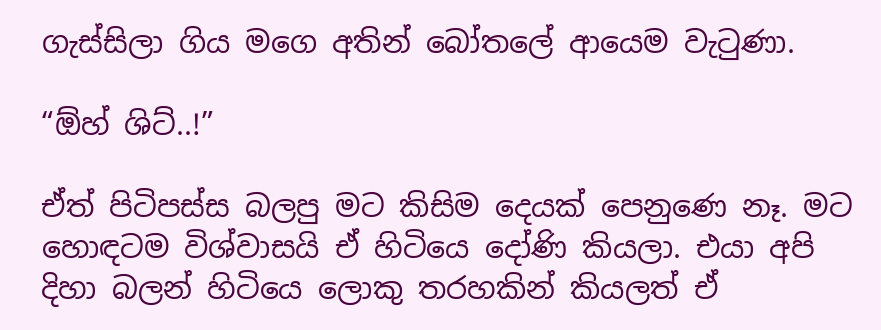ගැස්සිලා ගිය මගෙ අතින් බෝතලේ ආයෙම වැටුණා.

“ඕහ් ශිට්..!”

ඒත් පිටිපස්ස බලපු මට කිසිම දෙයක් පෙනුණෙ නෑ. මට හොඳටම විශ්වාසයි ඒ හිටියෙ දෝණි කියලා. එයා අපි දිහා බලන් හිටියෙ ලොකු තරහකින් කියලත් ඒ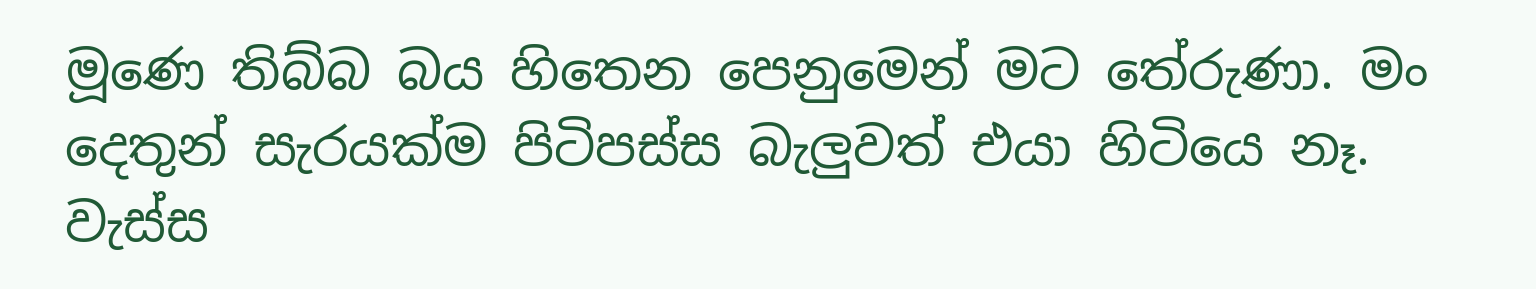මූණෙ තිබ්බ බය හිතෙන පෙනුමෙන් මට තේරුණා. මං දෙතුන් සැරයක්ම පිටිපස්ස බැලුවත් එයා හිටියෙ නෑ. වැස්ස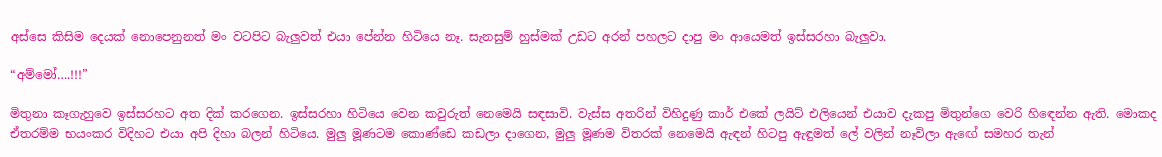අස්සෙ කිසිම දෙයක් නොපෙනුනත් මං වටපිට බැලුවත් එයා පේන්න හිටියෙ නෑ. සැනසුම් හුස්මක් උඩට අරන් පහලට දාපු මං ආයෙමත් ඉස්සරහා බැලුවා.

“අම්මෝ….!!!”

මිතුනා කෑගැහුවෙ ඉස්සරහට අත දික් කරගෙන. ඉස්සරහා හිටියෙ වෙන කවුරුත් නෙමෙයි සඳසාවි. වැස්ස අතරින් විහිදුණු කාර් එකේ ලයිට් එලියෙන් එයාව දැකපු මිතුන්ගෙ වෙරි හිඳෙන්න ඇති. මොකද ඒතරම්ම භයංකර විදිහට එයා අපි දිහා බලන් හිටියෙ. මුලු මූණටම කොණ්ඩෙ කඩලා දාගෙන, මුලු මූණම විතරක් නෙමෙයි ඇඳන් හිටපු ඇඳුමත් ලේ වලින් නෑවිලා ඇඟේ සමහර තැන්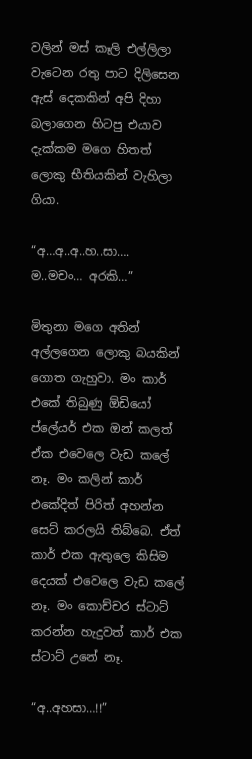වලින් මස් කෑලි එල්ලිලා වැටෙන රතු පාට දිලිසෙන ඇස් දෙකකින් අපි දිහා බලාගෙන හිටපු එයාව දැක්කම මගෙ හිතත් ලොකු භීතියකින් වැහිලා ගියා.

“අ…අ..අ..හ..සා…. ම..මචං… අරකි…”

මිතුනා මගෙ අතින් අල්ලගෙන ලොකු බයකින් ගොත ගැහුවා. මං කාර් එකේ තිබුණු ඕඩියෝ ප්ලේයර් එක ඔන් කලත් ඒක එවෙලෙ වැඩ කලේ නෑ. මං කලින් කාර් එකේදිත් පිරිත් අහන්න සෙට් කරලයි තිබ්බෙ. ඒත් කාර් එක ඇතුලෙ කිසිම දෙයක් එවෙලෙ වැඩ කලේ නෑ. මං කොච්චර ස්ටාට් කරන්න හැදුවත් කාර් එක ස්ටාට් උනේ නෑ.

“අ..අහසා…!!”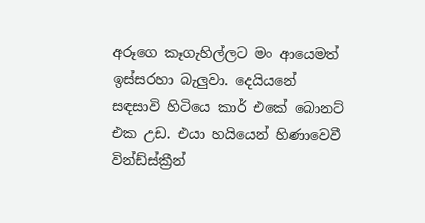අරූගෙ කෑගැහිල්ලට මං ආයෙමත් ඉස්සරහා බැලුවා. දෙයියනේ සඳසාවි හිටියෙ කාර් එකේ බොනට් එක උඩ. එයා හ‍යියෙන් හිණාවෙවී වින්ඩ්ස්ක්‍රීන්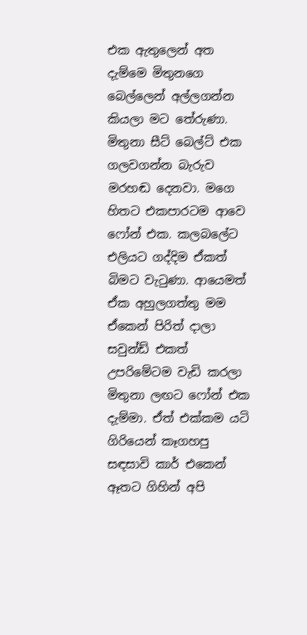එක ඇතුලෙන් අත දැම්මෙ මිතුනගෙ බෙල්ලෙන් අල්ලගන්න කියලා මට තේරුණා. මිතුනා සීට් බෙල්ට් එක ගලවගන්න බැරුව මරහඬ දෙනවා. මගෙ හිතට එකපාරටම ආවෙ ෆෝන් එක. කලබලේට එලියට ගද්දිම ඒකත් බිමට වැටුණා. ආයෙමත් ඒක අහුලගත්තු මම ඒකෙන් පිරිත් දාලා සවුන්ඩ් එකත් උපරිමේටම වැඩි කරලා මිතුනා ලඟට ෆෝන් එක දැම්මා. ඒත් එක්කම ‍යටි ගිරියෙන් කෑගහපු සඳසාවි කාර් එකෙන් ඈතට ගිහින් අපි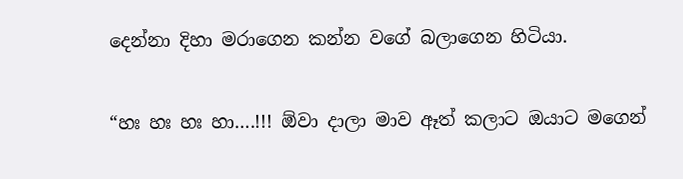දෙන්නා දිහා මරාගෙන කන්න වගේ බලාගෙන හිටියා.

“හඃ හඃ හඃ හා….!!! ඕවා දාලා මාව ඈත් කලාට ඔයාට මගෙන්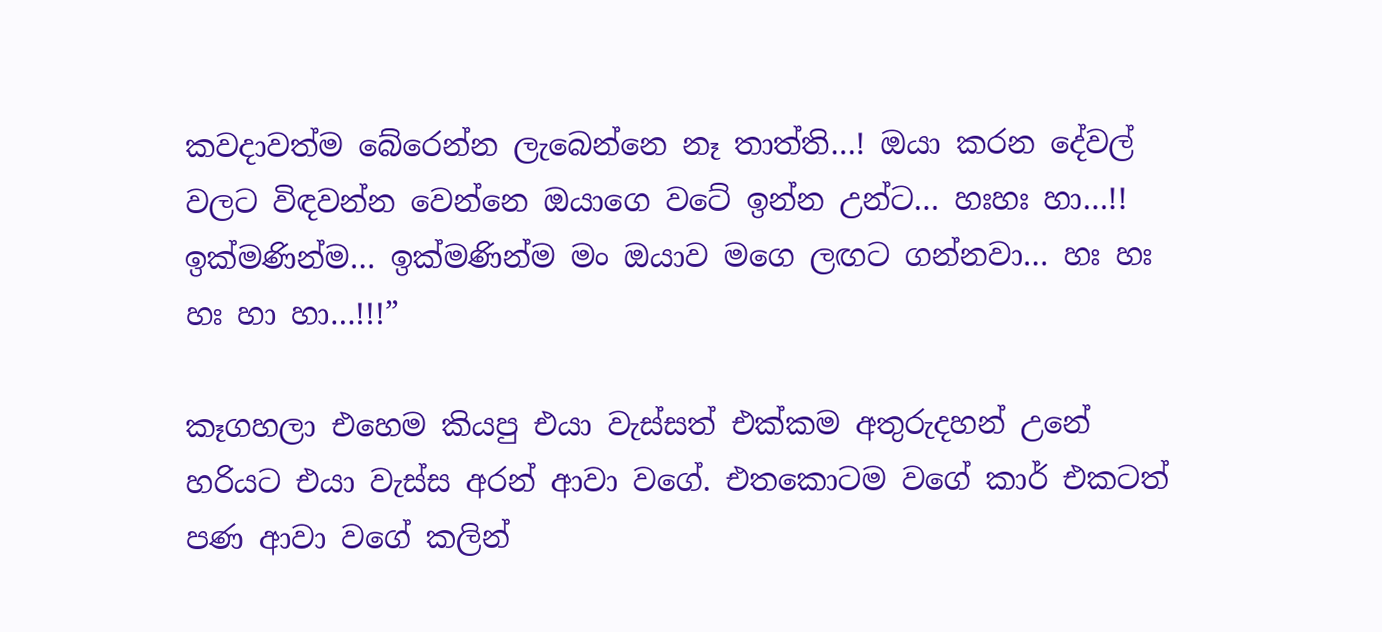කවදාවත්ම බේරෙන්න ලැබෙන්නෙ නෑ තාත්ති…! ඔයා කරන දේවල් වලට විඳවන්න වෙන්නෙ ඔයාගෙ වටේ ඉන්න උන්ට… හඃහඃ හා…!! ඉක්මණින්ම… ඉක්මණින්ම මං ඔයාව මගෙ ලඟට ගන්නවා… හඃ හඃ හඃ හා හා…!!!”

කෑගහලා එහෙම කියපු එයා වැස්සත් එක්කම අතුරුදහන් උනේ හරියට එයා වැස්ස අරන් ආවා වගේ. එතකොටම වගේ කාර් එකටත් පණ ආවා වගේ කලින්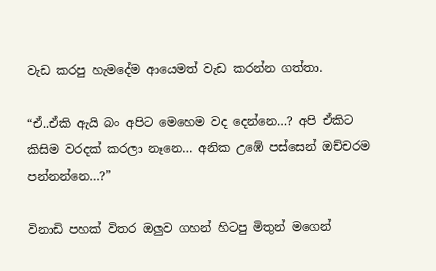වැඩ කරපු හැමදේම ආයෙමත් වැඩ කරන්න ගත්තා.

“ඒ..ඒකි ඇයි බං අපිට මෙහෙම වද දෙන්නෙ…? අපි ඒකිට කිසිම වරදක් කරලා නෑනෙ… අනික උඹේ පස්සෙන් ඔච්චරම පන්නන්නෙ…?”

විනාඩි පහක් විතර ඔලුව ගහන් හිටපු මිතුන් මගෙන්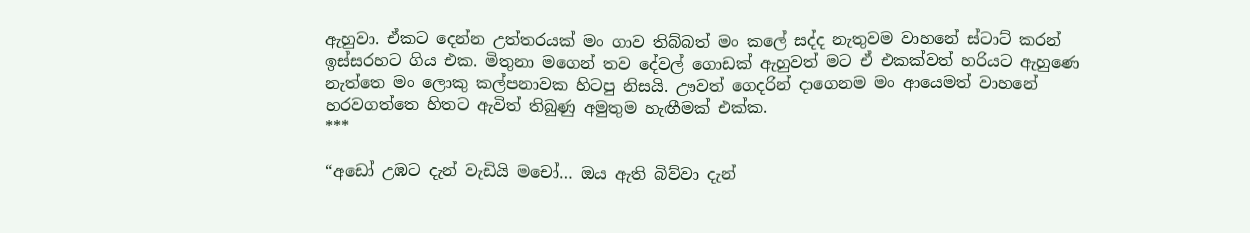ඇහුවා. ඒකට දෙන්න උත්තරයක් මං ගාව තිබ්බත් මං කලේ සද්ද නැතුවම වාහනේ ස්ටාට් කරන් ඉස්සරහට ගිය එක. මිතුනා මගෙන් තව දේවල් ගොඩක් ඇහුවත් මට ඒ එකක්වත් හරියට ඇහුණෙ නැත්තෙ මං ලොකු කල්පනාවක හිටපු නිසයි. ඌවත් ගෙදරින් දාගෙනම මං ආයෙමත් වාහනේ හරවගත්තෙ හිතට ඇවිත් තිබුණු අමුතුම හැඟීමක් එක්ක.
***

“අඩෝ උඹට දැන් වැඩියි මචෝ… ඔය ඇති බිව්වා දැන්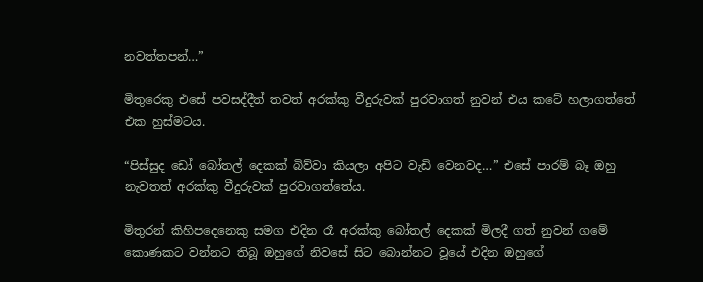නවත්තපන්…”

මිතුරෙකු එසේ පවසද්දීත් තවත් අරක්කු වීදුරුවක් පුරවාගත් නුවන් එය කටේ හලාගත්තේ එක හුස්මටය.

“පිස්සුද ඩෝ බෝතල් දෙකක් බිව්වා කියලා අපිට වැඩි වෙනවද…” එසේ පාරම් බෑ ඔහු නැවතත් අරක්කු වීදුරුවක් පුරවාගත්තේය.

මිතුරන් කිහිපදෙනෙකු සමග එදින රෑ අරක්කු බෝතල් දෙකක් මිලදී ගත් නුවන් ගමේ කොණකට වන්නට තිබූ ඔහුගේ නිවසේ සිට බොන්නට වූයේ එදින ඔහුගේ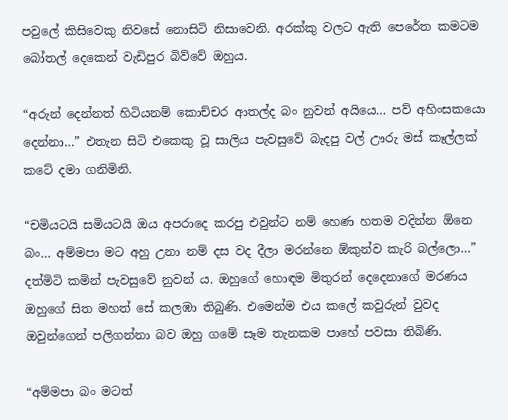පවුලේ කිසිවෙකු නිවසේ නොසිටි නිසාවෙනි. අරක්කු වලට ඇති පෙරේත කමටම බෝතල් දෙකෙන් වැඩිපුර බිව්වේ ඔහුය.

“අරුන් දෙන්නත් හිටියනම් කොච්චර ආතල්ද බං නුවන් අයියෙ… පව් අහිංසකයො දෙන්නා…” එතැන සිටි එකෙකු වූ සාලිය පැවසුවේ බැදපු වල් ඌරු මස් කෑල්ලක් කටේ දමා ගනිමිනි.

“චමියටයි සමියටයි ඔය අපරාදෙ කරපු එවුන්ට නම් හෙණ හතම වදින්න ඕනෙ බං… අම්මපා මට අහු උනා නම් දස වද දීලා මරන්නෙ ඕකුන්ව කැරි බල්ලො…” දත්මිටි කමින් පැවසුවේ නුවන් ය. ඔහුගේ හොඳම මිතුරන් දෙදෙනාගේ මරණය ඔහුගේ සිත මහත් සේ කලඹා තිබුණි. එමෙන්ම එය කලේ කවුරුන් වුවද ඔවුන්ගෙන් පලිගන්නා බව ඔහු ගමේ සෑම තැනකම පාහේ පවසා තිබිණි.

“අම්මපා බං මටත්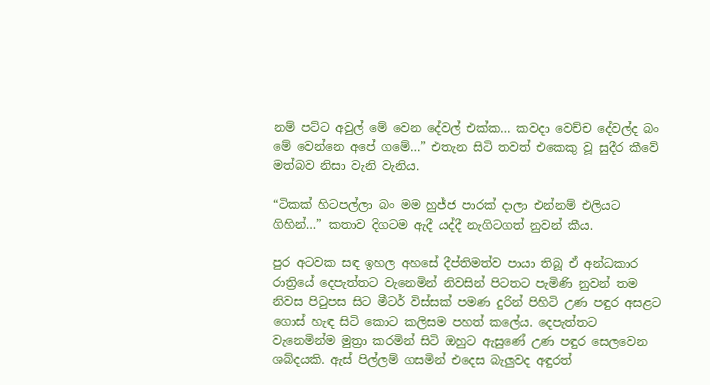නම් පට්ට අවුල් මේ වෙන දේවල් එක්ක… කවදා වෙච්ච දේවල්ද බං මේ වෙන්නෙ අපේ ගමේ…” එතැන සිටි තවත් එකෙකු වූ සුදීර කීවේ මත්බව නිසා වැනි වැනිය.

“ටිකක් හිටපල්ලා බං මම හුජ්ජ පාරක් දාලා එන්නම් එලියට ගිහින්…” කතාව දිගටම ඇදී යද්දී නැගිටගත් නුවන් කීය.

පුර අටවක සඳ ඉහල අහසේ දීප්තිමත්ව පායා තිබූ ඒ අන්ධකාර රාත්‍රියේ දෙපැත්තට වැනෙමින් නිවසින් පිටතට පැමිණි නුවන් තම නිවස පිටුපස සිට මීටර් විස්සක් පමණ දුරින් පිහිටි උණ පඳුර අසළට ගොස් හැඳ සිටි කොට කලිසම පහත් කලේය. දෙපැත්තට වැනෙමින්ම මුත්‍රා කරමින් සිටි ඔහුට ඇසුණේ උණ පඳුර සෙලවෙන ශබ්දයකි. ඇස් පිල්ලම් ගසමින් එදෙස බැලුවද අඳුරත්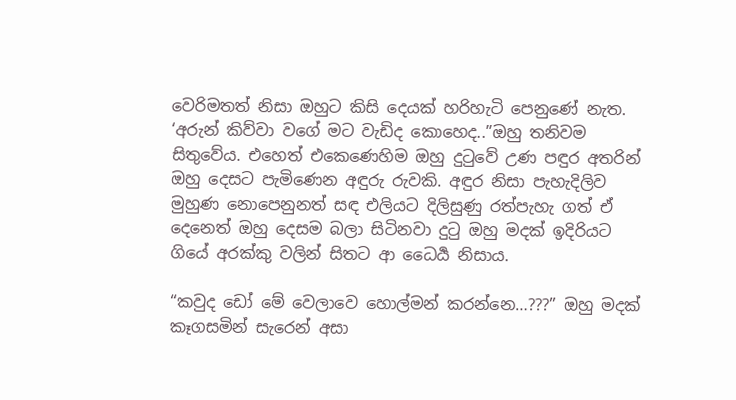වෙරිමතත් නිසා ඔහුට කිසි දෙයක් හරිහැටි පෙනුණේ නැත. ‘අරුන් කිව්වා වගේ මට වැඩිද කොහෙද..”ඔහු තනිවම සිතුවේය. එහෙත් එකෙණෙහිම ඔහු දුටුවේ උණ පඳුර අතරින් ඔහු දෙසට පැමිණෙන අඳුරු රුවකි. අඳුර නිසා පැහැදිලිව මුහුණ නොපෙනුනත් සඳ එලියට දිලිසුණු රත්පැහැ ගත් ඒ දෙනෙත් ඔහු දෙසම බලා සිටිනවා දුටු ඔහු මදක් ඉදිරියට ගියේ අරක්කු වලින් සිතට ආ ධෛර්‍ය නිසාය.

“කවුද ඩෝ මේ වෙලාවෙ හොල්මන් කරන්නෙ…???” ඔහු මදක් කෑගසමින් සැරෙන් අසා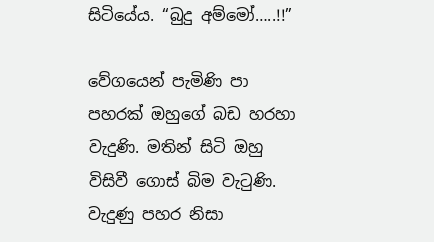සිටියේය. “බුදු අම්මෝ…..!!”

වේගයෙන් පැමිණි පා පහරක් ඔහුගේ බඩ හරහා වැදුණි. මතින් සිටි ඔහු විසිවී ගොස් බිම වැටුණි. වැදුණු පහර නිසා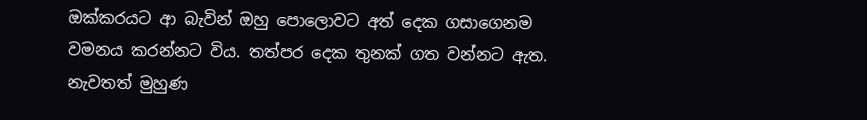ඔක්කරයට ආ බැවින් ඔහු පොලොවට අත් දෙක ගසාගෙනම වමනය කරන්නට විය. තත්පර දෙක තුනක් ගත වන්නට ඇත. නැවතත් මුහුණ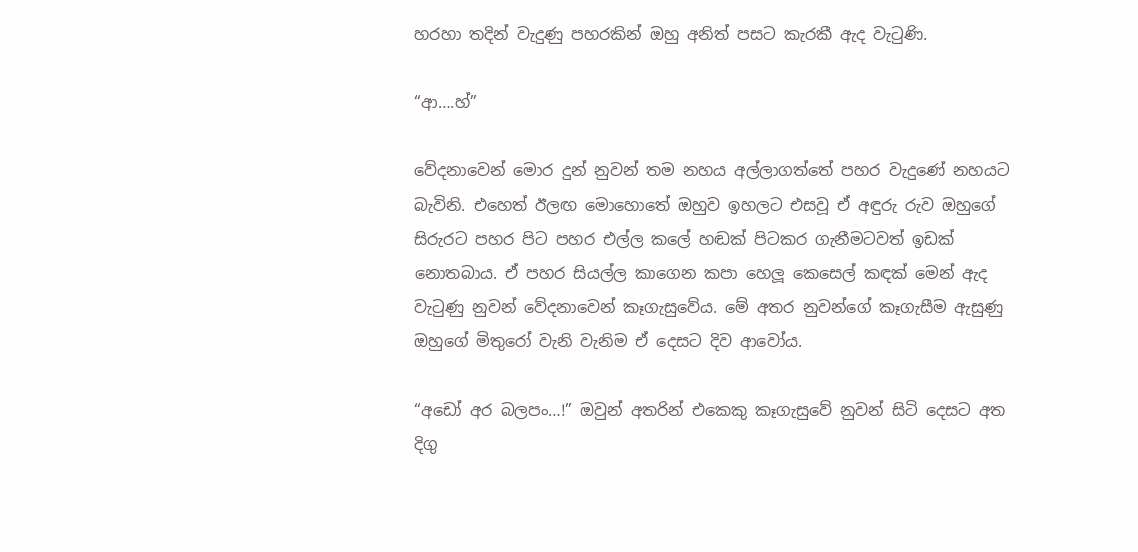හරහා තදින් වැදුණු පහරකින් ඔහු අනිත් පසට කැරකී ඇද වැටුණි.

“ආ….හ්”

වේදනාවෙන් මොර දුන් නුවන් තම නහය අල්ලාගත්තේ පහර වැදුණේ නහයට බැවිනි. එහෙත් ඊලඟ මොහොතේ ඔහුව ඉහලට එසවූ ඒ අඳුරු රුව ඔහුගේ සිරුරට පහර පිට පහර එල්ල කලේ හඬක් පිටකර ගැනීමටවත් ඉඩක් නොතබාය. ඒ පහර සියල්ල කාගෙන කපා හෙලූ කෙසෙල් කඳක් මෙන් ඇද වැටුණු නුවන් වේදනාවෙන් කෑගැසුවේය. මේ අතර නුවන්ගේ කෑගැසීම ඇසුණු ඔහුගේ මිතුරෝ වැනි වැනිම ඒ දෙසට දිව ආවෝය.

“අඩෝ අර බලපං…!” ඔවුන් අතරින් එකෙකු කෑගැසුවේ නුවන් සිටි දෙසට අත දිගු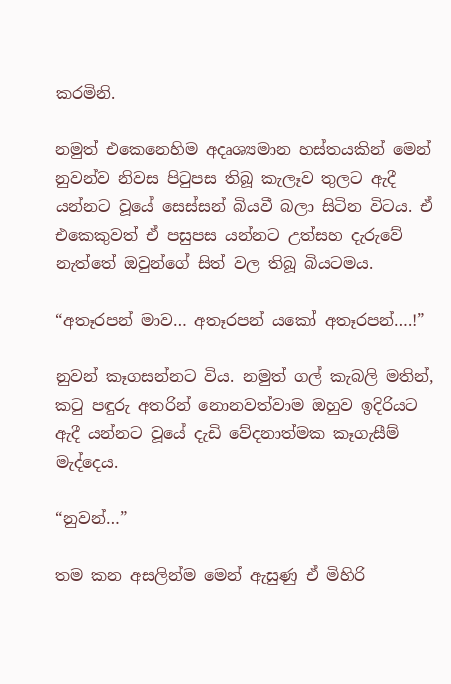කරමිනි.

නමුත් එකෙනෙහිම අදෘශ්‍යමාන හස්තයකින් මෙන් නුවන්ව නිවස පිටුපස තිබූ කැලෑව තුලට ඇදී යන්නට වූයේ සෙස්සන් බියවී බලා සිටින විටය. ඒ එකෙකුවත් ඒ පසුපස යන්නට උත්සහ දැරුවේ නැත්තේ ඔවුන්ගේ සිත් වල තිබූ බියටමය.

“අතෑරපන් මාව… අතෑරපන් යකෝ අතෑරපන්….!”

නුවන් කෑගසන්නට විය. නමුත් ගල් කැබලි මතින්, කටු පඳුරු අතරින් නොනවත්වාම ඔහුව ඉදිරියට ඇදී යන්නට වූයේ දැඩි වේදනාත්මක කෑගැසීම් මැද්දෙය.

“නුවන්…”

තම කන අසලින්ම මෙන් ඇසුණු ඒ මිහිරි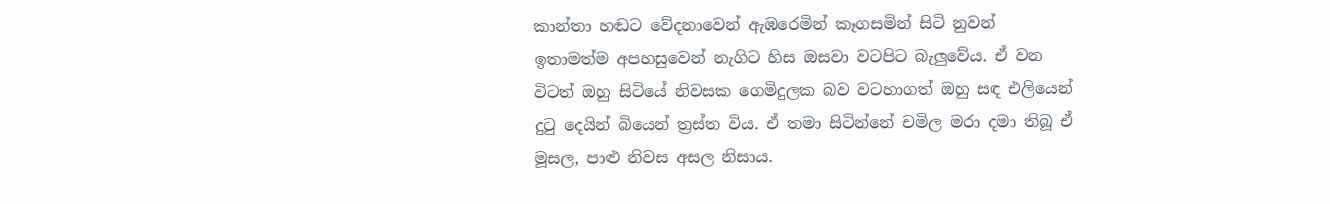කාන්තා හඬට වේදනාවෙන් ඇඹරෙමින් කෑගසමින් සිටි නුවන් ඉතාමත්ම අපහසුවෙන් නැගිට හිස ඔසවා වටපිට බැලුවේය. ඒ වන විටත් ඔහු සිටියේ නිවසක ගෙමිදුලක බව වටහාගත් ඔහු සඳ එලියෙන් දුටු දෙයින් බියෙන් ත්‍රස්ත විය. ඒ තමා සිටින්නේ චමිල මරා දමා තිබූ ඒ මූසල, පාළු නිවස අසල නිසාය.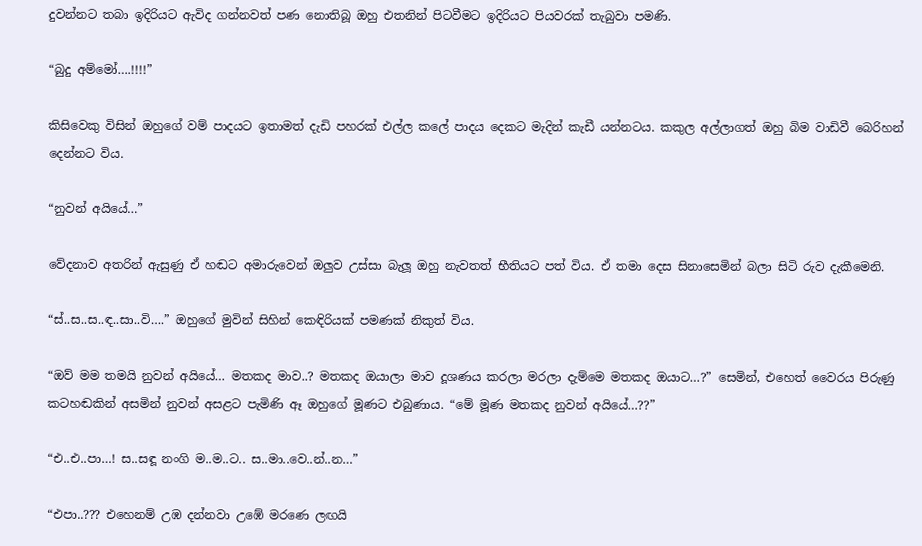දුවන්නට තබා ඉදිරියට ඇවිද ගන්නවත් පණ නොතිබූ ඔහු එතනින් පිටවීමට ඉදිරියට පියවරක් තැබුවා පමණි.

“බුදු අම්මෝ….!!!!”

කිසිවෙකු විසින් ඔහුගේ වම් පාදයට ඉතාමත් දැඩි පහරක් එල්ල කලේ පාදය දෙකට මැදින් කැඩී යන්නටය. කකුල අල්ලාගත් ඔහු බිම වාඩිවී බෙරිහන් දෙන්නට විය.

“නුවන් අයියේ…”

වේදනාව අතරින් ඇසුණු ඒ හඬට අමාරුවෙන් ඔලුව උස්සා බැලූ ඔහු නැවතත් භීතියට පත් විය. ඒ තමා දෙස සිනාසෙමින් බලා සිටි රුව දැකීමෙනි.

“ස්..ස..ස..ඳ..සා..වි….” ඔහුගේ මුවින් සිහින් කෙඳිරියක් පමණක් නිකුත් විය.

“ඔව් මම තමයි නුවන් අයියේ… මතකද මාව..? මතකද ඔයාලා මාව දූශණය කරලා මරලා දැම්මෙ මතකද ඔයාට…?” සෙමින්, එහෙත් වෛරය පිරුණු කටහඬකින් අසමින් නුවන් අසළට පැමිණි ඈ ඔහුගේ මූණට එබුණාය. “මේ මූණ මතකද නුවන් අයියේ…??”

“එ..එ..පා…! ස..සඳූ නංගි ම..ම..ට.. ස..මා..වෙ..න්..න…”

“එපා..??? එහෙනම් උඹ දන්නවා උඹේ මරණෙ ලඟයි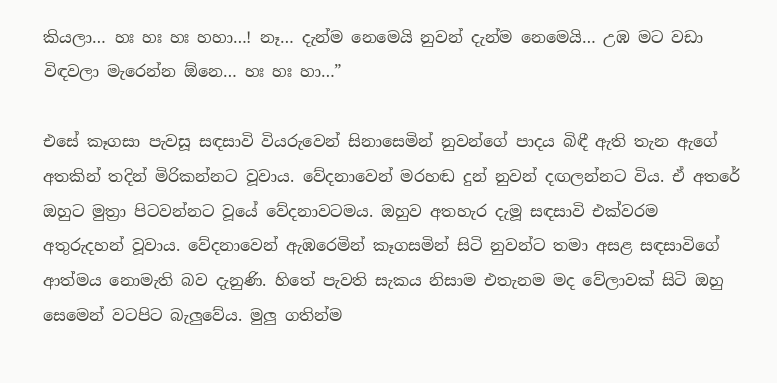කියලා… හඃ හඃ හඃ හහා…! නෑ… දැන්ම නෙමෙයි නුවන් දැන්ම නෙමෙයි… උඹ මට වඩා විඳවලා මැරෙන්න ඕනෙ… හඃ හඃ හා…”

එසේ කෑගසා පැවසූ සඳසාවි වියරුවෙන් සිනාසෙමින් නුවන්ගේ පාදය බිඳී ඇති තැන ඇගේ අතකින් තදින් මිරිකන්නට වූවාය. වේදනාවෙන් මරහඬ දුන් නුවන් දඟලන්නට විය. ඒ අතරේ ඔහුට මුත්‍රා පිටවන්නට වූයේ වේදනාවටමය. ඔහුව අතහැර දැමූ සඳසාවි එක්වරම අතුරුදහන් වූවාය. වේදනාවෙන් ඇඹරෙමින් කෑගසමින් සිටි නුවන්ට තමා අසළ සඳසාවිගේ ආත්මය නොමැති බව දැනුණි. හිතේ පැවති සැකය නිසාම එතැනම මද වේලාවක් සිටි ඔහු සෙමෙන් වටපිට බැලුවේය. මුලු ගතින්ම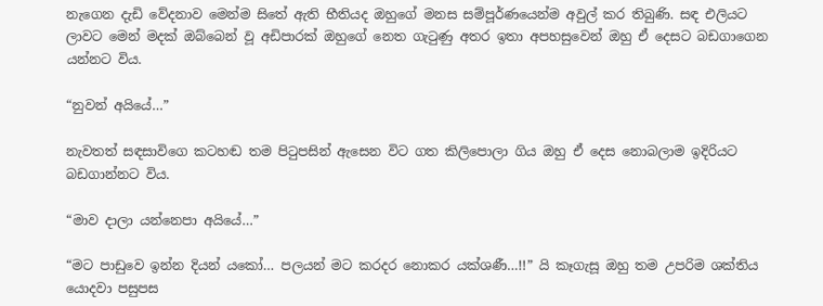නැගෙන දැඩි වේදනාව මෙන්ම සිතේ ඇති භීතියද ඔහුගේ මනස සම්පූර්ණයෙන්ම අවුල් කර තිබුණි. සඳ එලියට ලාවට මෙන් මදක් ඔබ්බෙන් වූ අඩිපාරක් ඔහුගේ නෙත ගැටුණු අතර ඉතා අපහසුවෙන් ඔහු ඒ දෙසට බඩගාගෙන යන්නට විය.

“නුවන් අයියේ…”

නැවතත් සඳසාවිගෙ කටහඬ තම පිටුපසින් ඇසෙන විට ගත කිලිපොලා ගිය ඔහු ඒ දෙස නොබලාම ඉදිරියට බඩගාන්නට විය.

“මාව දාලා යන්නෙපා අයියේ…”

“මට පාඩුවෙ ඉන්න දියන් යකෝ… පලයන් මට කරදර නොකර යක්ශණී…!!” යි කෑගැසූ ඔහු තම උපරිම ශක්තිය යොදවා පසුපස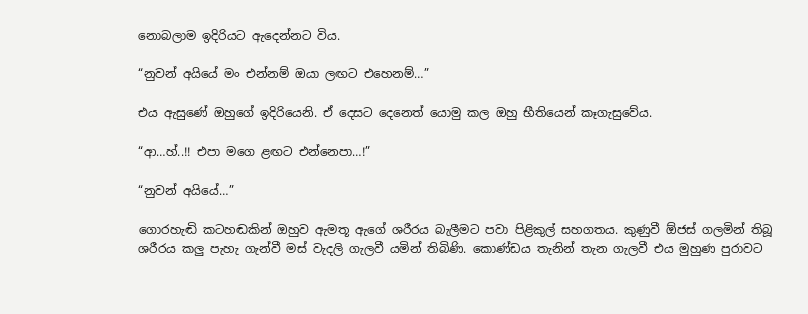නොබලාම ඉදිරියට ඇදෙන්නට විය.

“නුවන් අයියේ මං එන්නම් ඔයා ලඟට එහෙනම්…”

එය ඇසුණේ ඔහුගේ ඉදිරියෙනි. ඒ දෙසට දෙනෙත් යොමු කල ඔහු භීතියෙන් කෑගැසුවේය.

“ආ…හ්..!! එපා මගෙ ළඟට එන්නෙපා…!”

“නුවන් අයියේ…”

ගොරහැඬි කටහඬකින් ඔහුව ඇමතූ ඇගේ ශරීරය බැලීමට පවා පිළිකුල් සහගතය. කුණුවී ඕජස් ගලමින් තිබූ ශරීරය කලු පැහැ ගැන්වී මස් වැදලි ගැලවී යමින් තිබිණි. කොණ්ඩය තැනින් තැන ගැලවී එය මුහුණ පුරාවට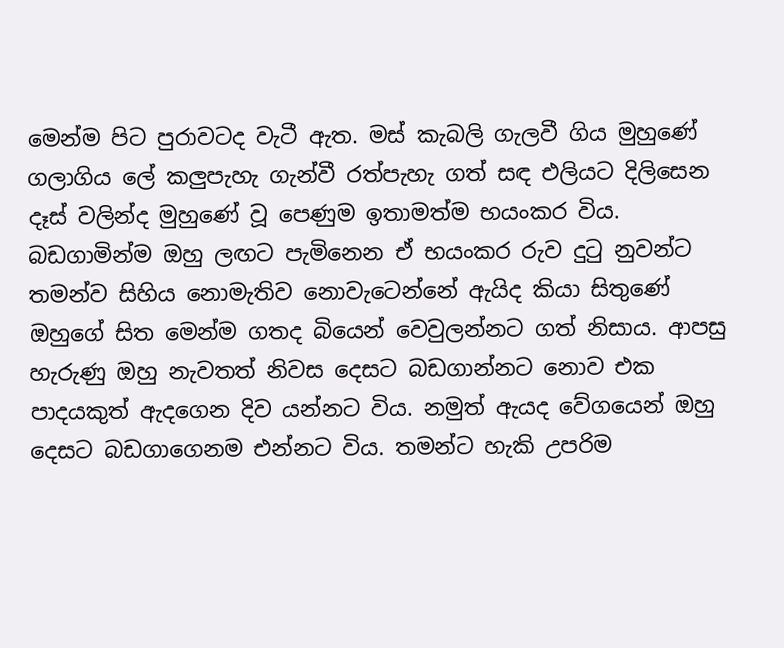මෙන්ම පිට පුරාවටද වැටී ඇත. මස් කැබලි ගැලවී ගිය මුහුණේ ගලාගිය ලේ කලුපැහැ ගැන්වී රත්පැහැ ගත් සඳ එලියට දිලිසෙන දෑස් වලින්ද මුහුණේ වූ පෙණුම ඉතාමත්ම භයංකර විය. බඩගාමින්ම ඔහු ලඟට පැමිනෙන ඒ භයංකර රුව දුටු නුවන්ට තමන්ව සිහිය නොමැතිව නොවැටෙන්නේ ඇයිද කියා සිතුණේ ඔහුගේ සිත මෙන්ම ගතද බියෙන් වෙවුලන්නට ගත් නිසාය. ආපසු හැරුණු ඔහු නැවතත් නිවස දෙසට බඩගාන්නට නොව එක පාදයකුත් ඇදගෙන දිව යන්නට විය. නමුත් ඇයද වේගයෙන් ඔහු දෙසට බඩගාගෙනම එන්නට විය. තමන්ට හැකි උපරිම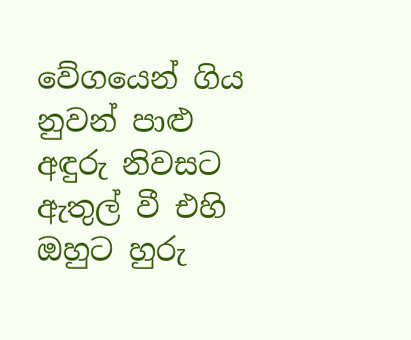වේගයෙන් ගිය නුවන් පාළු අඳුරු නිවසට ඇතුල් වී එහි ඔහුට හුරු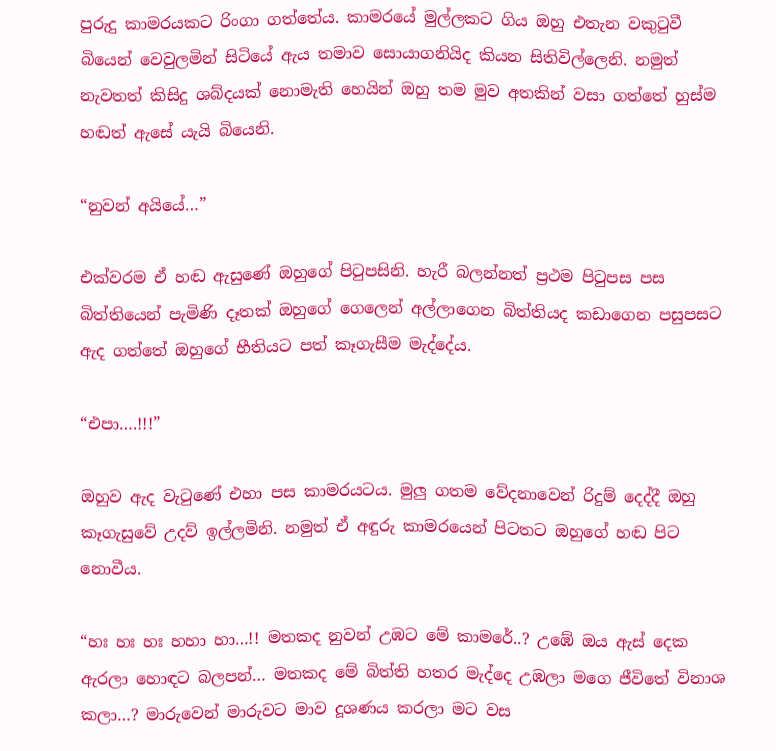පුරුදු කාමරයකට රිංගා ගත්තේය. කාමරයේ මුල්ලකට ගිය ඔහු එතැන වකුටුවී බියෙන් වෙවුලමින් සිටියේ ඇය තමාව සොයාගනියිද කියන සිතිවිල්ලෙනි. නමුත් නැවතත් කිසිදු ශබ්දයක් නොමැති හෙයින් ඔහු තම මුව අතකින් වසා ගත්තේ හුස්ම හඬත් ඇසේ යැයි බියෙනි.

“නුවන් අයියේ…”

එක්වරම ඒ හඬ ඇසුණේ ඔහුගේ පිටුපසිනි. හැරී බලන්නත් ප්‍රථම පිටුපස පස බිත්තියෙන් පැමිණි දෑතක් ඔහුගේ ගෙලෙන් අල්ලාගෙන බිත්තියද කඩාගෙන පසුපසට ඇද ගත්තේ ඔහුගේ භීතියට පත් කෑගැසීම මැද්දේය.

“එපා….!!!”

ඔහුව ඇද වැටුණේ එහා පස කාමරයටය. මුලු ගතම වේදනාවෙන් රිදුම් දෙද්දී ඔහු කෑගැසුවේ උදව් ඉල්ලමිනි. නමුත් ඒ අඳුරු කාමරයෙන් පිටතට ඔහුගේ හඬ පිට නොවීය.

“හඃ හඃ හඃ හහා හා…!! මතකද නුවන් උඹට මේ කාමරේ..? උඹේ ඔය ඇස් දෙක ඇරලා හොඳට බලපන්… මතකද මේ බිත්ති හතර මැද්දෙ උඹලා මගෙ ජීවිතේ විනාශ කලා…? මාරුවෙන් මාරුවට මාව දූශණය කරලා මට වස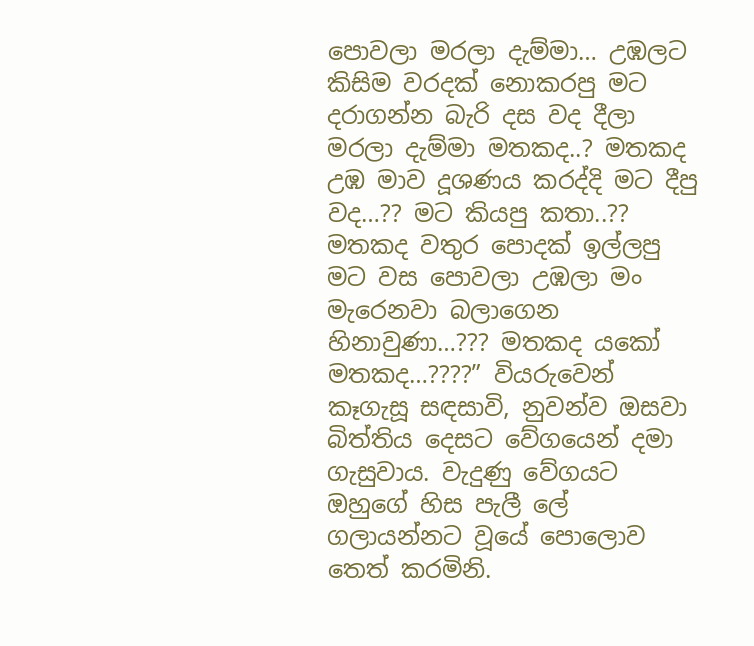පොවලා මරලා දැම්මා… උඹලට කිසිම වරදක් නොකරපු මට දරාගන්න බැරි දස වද දීලා මරලා දැම්මා මතකද..? මතකද උඹ මාව දූශණ‍ය කරද්දි මට දීපු වද…?? මට කියපු කතා..?? මතකද වතුර පොදක් ඉල්ලපු මට වස පොවලා උඹලා මං මැරෙනවා බලාගෙන හිනාවුණා…??? මතකද යකෝ මතකද…????” වියරුවෙන් කෑගැසූ සඳසාවි, නුවන්ව ඔසවා බිත්තිය දෙසට වේගයෙන් දමා ගැසුවාය. වැදුණු වේගයට ඔහුගේ හිස පැලී ලේ ගලායන්නට වූයේ පොලොව තෙත් කරමිනි.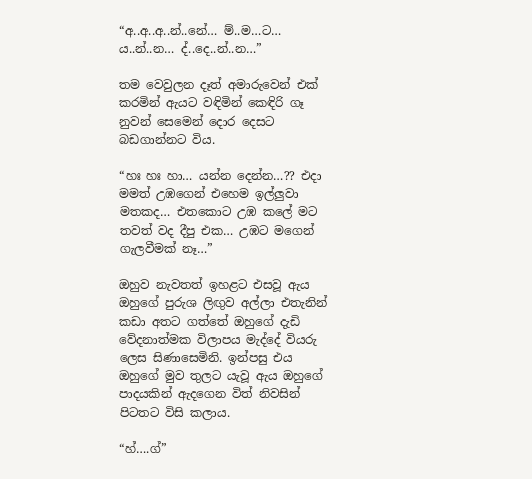“අ..අ..අ..න්..නේ… ම්..ම…ට… ය..න්..න… ද්..දෙ..න්..න…”

තම වෙවුලන දෑත් අමාරුවෙන් එක් කරමින් ඇයට වඳිමින් කෙඳිරි ගෑ නුවන් සෙමෙන් දොර දෙසට බඩගාන්නට විය.

“හඃ හඃ හා… යන්න දෙන්න…?? එදා මමත් උඹගෙන් එහෙම ඉල්ලුවා මතකද… එතකොට උඹ කලේ මට තවත් වද දීපු එක… උඹට මගෙන් ගැලවීමක් නෑ…”

ඔහුව නැවතත් ඉහළට එසවූ ඇය ඔහුගේ පුරුශ ලිඟුව අල්ලා එතැනින් කඩා අතට ගත්තේ ඔහුගේ දැඩි වේදනාත්මක විලාපය මැද්දේ වියරු ලෙස සිණාසෙමිනි. ඉන්පසු එය ඔහුගේ මුව තුලට යැවූ ඇය ඔහුගේ පාදයකින් ඇදගෙන විත් නිවසින් පිටතට විසි කලාය.

“හ්….ග්”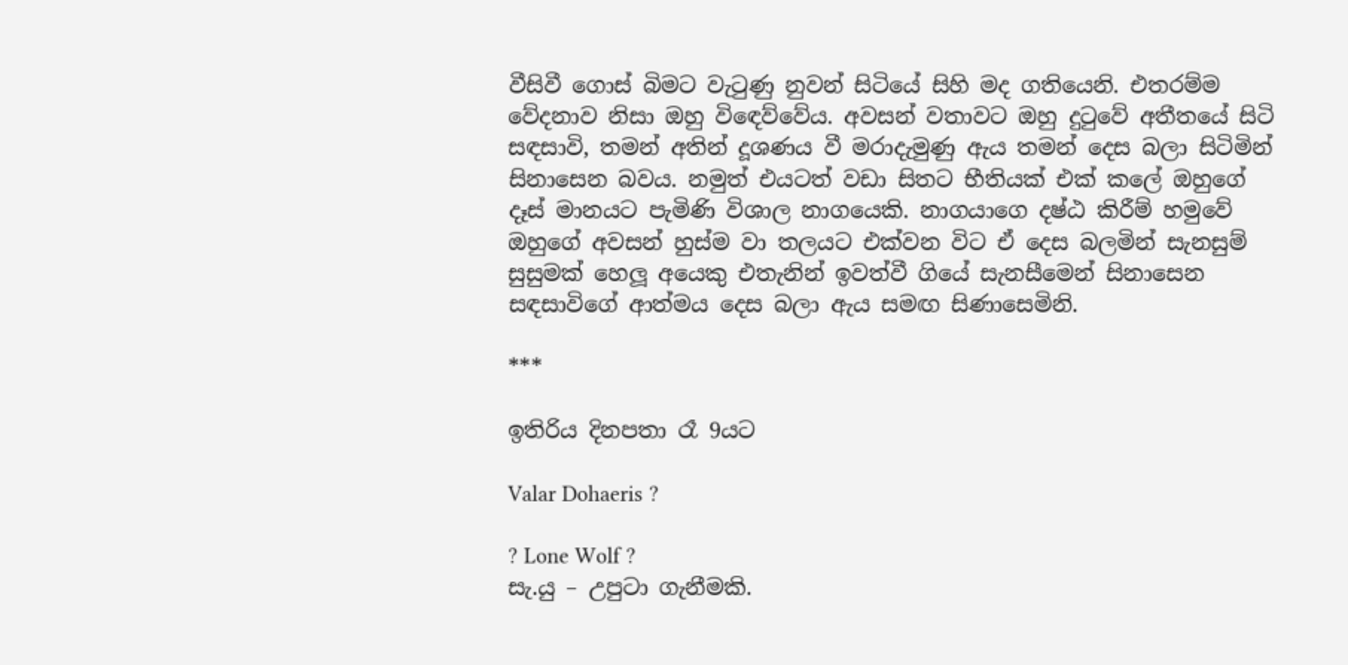වීසිවී ගොස් බිමට වැටුණු නුවන් සිටියේ සිහි මද ගතියෙනි. එතරම්ම වේදනාව නිසා ඔහු විඳෙව්වේය. අවසන් වතාවට ඔහු දුටුවේ අතීතයේ සිටි සඳසාවි, තමන් අතින් දූශණය වී මරාදැමුණු ඇය තමන් දෙස බලා සිටිමින් සිනාසෙන බවය. නමුත් එයටත් වඩා සිතට භීතියක් එක් කලේ ඔහුගේ දෑස් මානයට පැමිණි විශාල නාගයෙකි. නාගයාගෙ දෂ්ඨ කිරීම් හමුවේ ඔහුගේ අවසන් හුස්ම වා තලයට එක්වන විට ඒ දෙස බලමින් සැනසුම් සුසුමක් හෙලූ අයෙකු එතැනින් ඉවත්වී ගියේ සැනසීමෙන් සිනාසෙන සඳසාවිගේ ආත්මය දෙස බලා ඇය සමඟ සිණාසෙමිනි.

***

ඉතිරිය දිනපතා රෑ 9යට

Valar Dohaeris ?

? Lone Wolf ?
සැ.යු – උපුටා ගැනීමකි.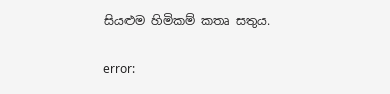සියළුම හිමිකම් කතෘ සතුය.

error: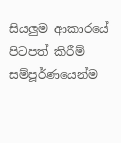සියලුම ආකාරයේ පිටපත් කිරීම් සම්පූර්ණයෙන්ම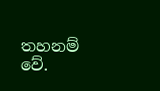තහනම් වේ.